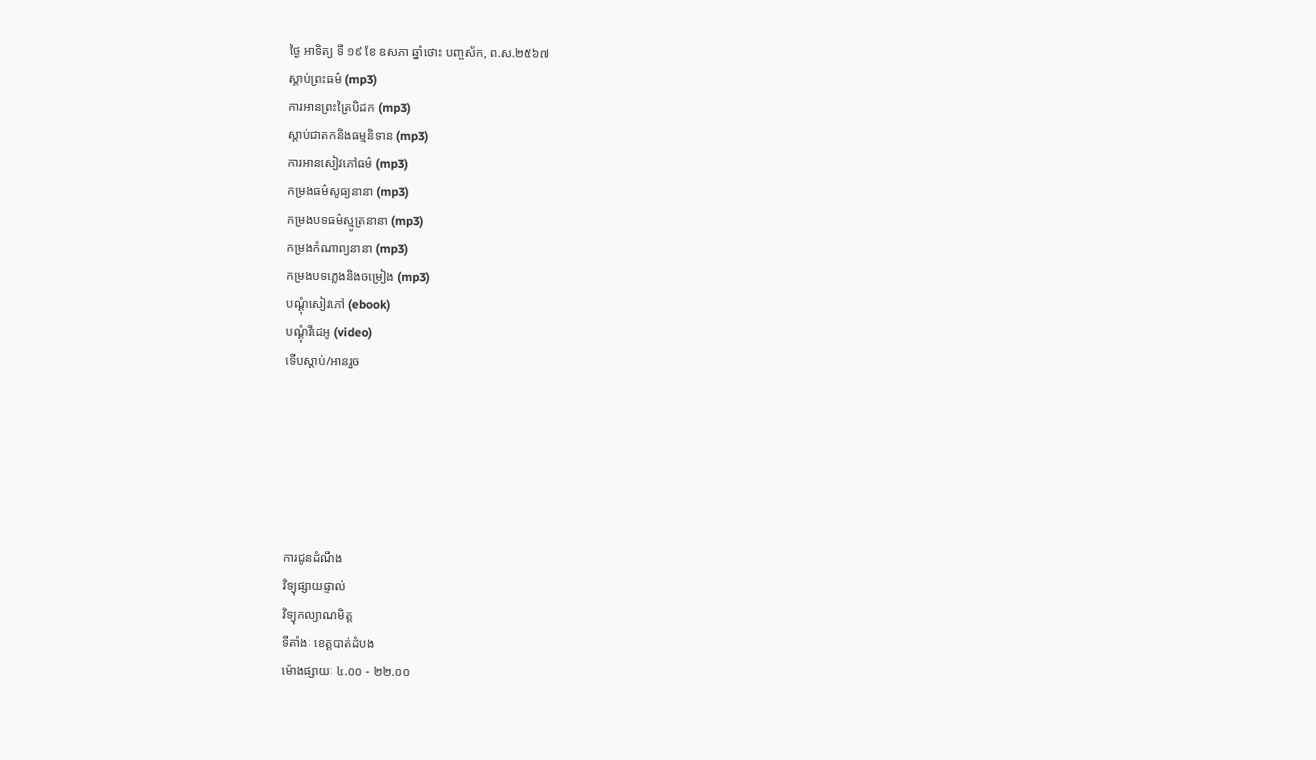ថ្ងៃ អាទិត្យ ទី ១៩ ខែ ឧសភា ឆ្នាំថោះ បញ្ចស័ក, ព.ស.២៥៦៧
ស្តាប់ព្រះធម៌ (mp3)
ការអានព្រះត្រៃបិដក (mp3)
ស្តាប់ជាតកនិងធម្មនិទាន (mp3)
ការអានសៀវភៅធម៌ (mp3)
កម្រងធម៌សូធ្យនានា (mp3)
កម្រងបទធម៌ស្មូត្រនានា (mp3)
កម្រងកំណាព្យនានា (mp3)
កម្រងបទភ្លេងនិងចម្រៀង (mp3)
បណ្តុំសៀវភៅ (ebook)
បណ្តុំវីដេអូ (video)
ទើបស្តាប់/អានរួច






ការជូនដំណឹង
វិទ្យុផ្សាយផ្ទាល់
វិទ្យុកល្យាណមិត្ត
ទីតាំងៈ ខេត្តបាត់ដំបង
ម៉ោងផ្សាយៈ ៤.០០ - ២២.០០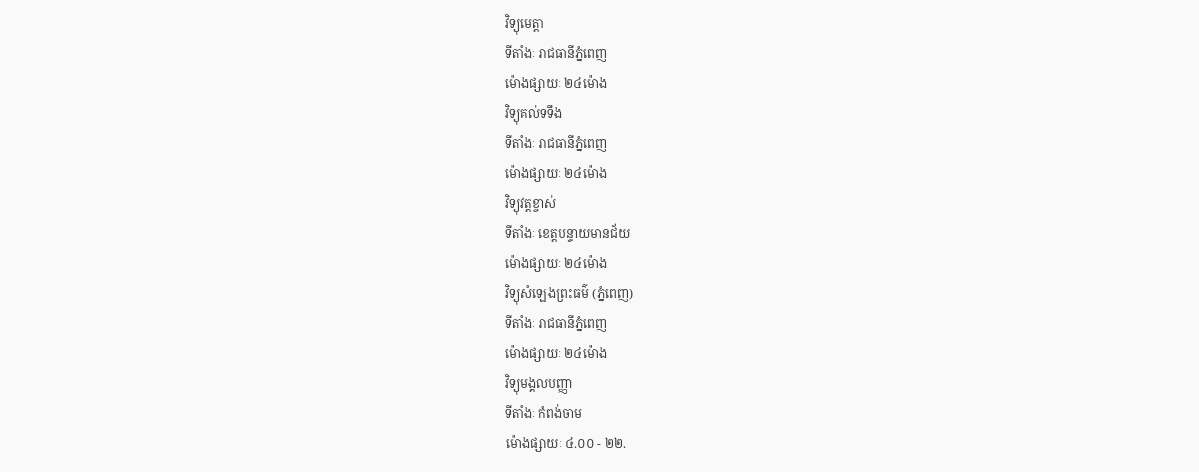វិទ្យុមេត្តា
ទីតាំងៈ រាជធានីភ្នំពេញ
ម៉ោងផ្សាយៈ ២៤ម៉ោង
វិទ្យុគល់ទទឹង
ទីតាំងៈ រាជធានីភ្នំពេញ
ម៉ោងផ្សាយៈ ២៤ម៉ោង
វិទ្យុវត្តខ្ចាស់
ទីតាំងៈ ខេត្តបន្ទាយមានជ័យ
ម៉ោងផ្សាយៈ ២៤ម៉ោង
វិទ្យុសំឡេងព្រះធម៌ (ភ្នំពេញ)
ទីតាំងៈ រាជធានីភ្នំពេញ
ម៉ោងផ្សាយៈ ២៤ម៉ោង
វិទ្យុមង្គលបញ្ញា
ទីតាំងៈ កំពង់ចាម
ម៉ោងផ្សាយៈ ៤.០០ - ២២.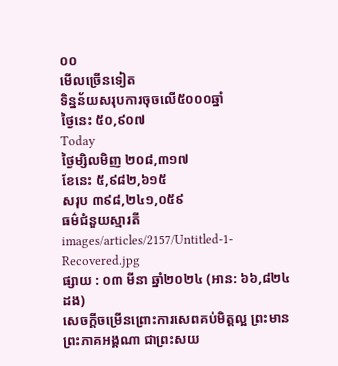០០
មើលច្រើនទៀត
ទិន្នន័យសរុបការចុចលើ៥០០០ឆ្នាំ
ថ្ងៃនេះ ៥០,៩០៧
Today
ថ្ងៃម្សិលមិញ ២០៨,៣១៧
ខែនេះ ៥,៩៨២,៦១៥
សរុប ៣៩៨,២៤១,០៥៩
ធម៌ជំនួយស្មារតី
images/articles/2157/Untitled-1-Recovered.jpg
ផ្សាយ : ០៣ មីនា ឆ្នាំ២០២៤ (អាន: ៦៦,៨២៤ ដង)
សេចក្ដីចម្រើនព្រោះការសេពគប់មិត្តល្អ ព្រះមានព្រះភាគអង្គណា ជាព្រះសយ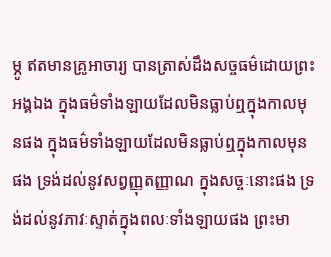ម្ភូ ឥតមានគ្រូអាចារ្យ បានត្រាស់ដឹងសច្ចធម៌ដោយព្រះអង្គឯង ក្នុងធម៌ទាំងឡាយដែលមិនធ្លាប់ឮក្នុងកាលមុនផង ក្នុងធម៌ទាំងឡាយដែលមិនធ្លាប់ឮក្នុងកាលមុនផង ទ្រង់ដល់នូវសព្វញ្ញុតញ្ញាណ ក្នុងសច្ចៈនោះផង ទ្រង់ដល់នូវភាវៈស្ទាត់ក្នុងពលៈទាំងឡាយផង ព្រះមា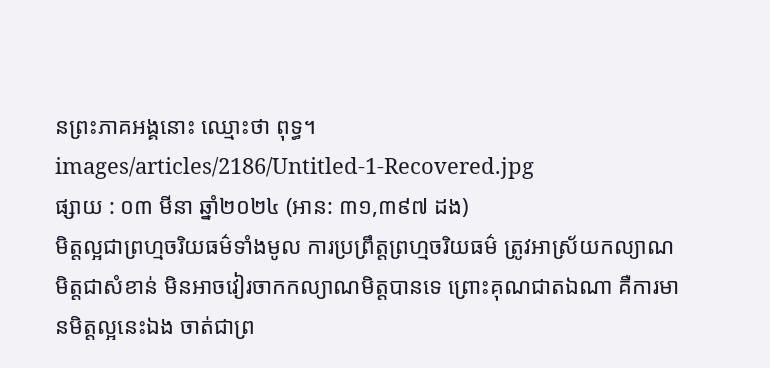នព្រះភាគអង្គនោះ ឈ្មោះថា ពុទ្ធ។
images/articles/2186/Untitled-1-Recovered.jpg
ផ្សាយ : ០៣ មីនា ឆ្នាំ២០២៤ (អាន: ៣១,៣៩៧ ដង)
មិត្តល្អជាព្រហ្មចរិយធម៌ទាំងមូល ការប្រព្រឹត្តព្រហ្មចរិយធម៌ ត្រូវអាស្រ័យកល្យាណមិត្តជាសំខាន់ មិនអាចវៀរចាកកល្យាណមិត្តបានទេ ព្រោះគុណជាតឯណា គឺការមានមិត្តល្អនេះឯង ចាត់ជាព្រ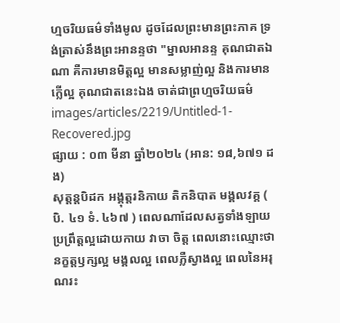ហ្មចរិយធម៌ទាំងមូល ដូចដែលព្រះមានព្រះភាគ ទ្រង់ត្រាស់នឹងព្រះអានន្ទថា "ម្នាលអានន្ទ គុណជាតឯណា គឺការមានមិត្តល្អ មានសម្លាញ់ល្អ និងការមានក្លើល្អ គុណជាតនេះឯង ចាត់ជាព្រហ្មចរិយធម៌
images/articles/2219/Untitled-1-Recovered.jpg
ផ្សាយ : ០៣ មីនា ឆ្នាំ២០២៤ (អាន: ១៨,៦៧១ ដង)
សុត្តន្តបិដក អង្គុត្តរនិកាយ តិកនិបាត មង្គលវគ្គ ( បិ. ៤១ ទំ. ៤៦៧ ) ពេលណាដែលសត្វទាំងឡាយ ប្រព្រឹត្តល្អដោយកាយ វាចា ចិត្ត ពេលនោះឈ្មោះថា នក្ខត្តឫក្សល្អ មង្គលល្អ ពេលភ្លឺស្វាងល្អ ពេលនៃអរុណរះ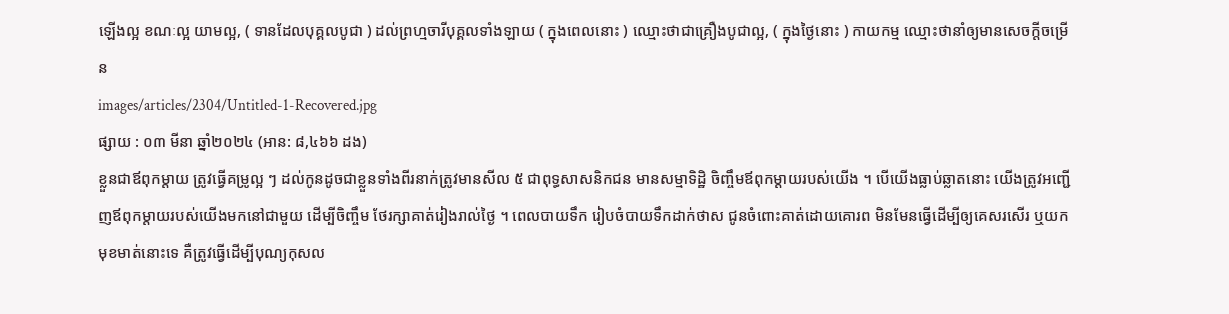ឡើងល្អ ខណៈល្អ យាមល្អ, ( ទានដែលបុគ្គលបូជា ) ដល់ព្រហ្មចារីបុគ្គលទាំងឡាយ ( ក្នុងពេលនោះ ) ឈ្មោះថាជាគ្រឿងបូជាល្អ, ( ក្នុងថ្ងៃនោះ ) កាយកម្ម ឈ្មោះថានាំឲ្យមានសេចក្តីចម្រើន
images/articles/2304/Untitled-1-Recovered.jpg
ផ្សាយ : ០៣ មីនា ឆ្នាំ២០២៤ (អាន: ៨,៤៦៦ ដង)
ខ្លួនជាឪពុកម្តាយ ត្រូវធ្វើគម្រូល្អ ៗ ដល់កូនដូចជាខ្លួនទាំងពីរនាក់ត្រូវមានសីល ៥ ជាពុទ្ធសាសនិកជន មានសម្មាទិដ្ឋិ ចិញ្ចឹមឪពុកម្តាយរបស់យើង ។ បើយើងធ្លាប់ឆ្លាតនោះ យើងត្រូវអញ្ជើញឪពុកម្តាយរបស់យើងមកនៅជាមួយ ដើម្បីចិញ្ចឹម ថែរក្សាគាត់រៀងរាល់ថ្ងៃ ។ ពេលបាយទឹក រៀបចំបាយទឹកដាក់ថាស ជូនចំពោះគាត់ដោយគោរព មិនមែនធ្វើដើម្បីឲ្យគេសរសើរ ឬយកមុខមាត់នោះទេ គឺត្រូវធ្វើដើម្បីបុណ្យកុសល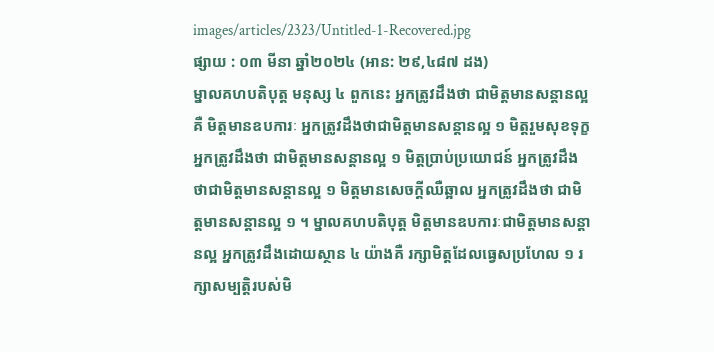images/articles/2323/Untitled-1-Recovered.jpg
ផ្សាយ : ០៣ មីនា ឆ្នាំ២០២៤ (អាន: ២៩,៤៨៧ ដង)
ម្នាលគហបតិបុត្ត មនុស្ស ៤ ពួកនេះ អ្នកត្រូវដឹងថា ជាមិត្តមានសន្ដានល្អ គឺ មិត្តមានឧបការៈ អ្នកត្រូវដឹងថាជាមិត្តមានសន្ដានល្អ ១ មិត្តរួមសុខទុក្ខ អ្នកត្រូវដឹងថា ជាមិត្តមានសន្ដានល្អ ១ មិត្តប្រាប់ប្រយោជន៍ អ្នកត្រូវដឹងថាជាមិត្តមានសន្ដានល្អ ១ មិត្តមានសេចក្ដីឈឺឆ្អាល អ្នកត្រូវដឹងថា ជាមិត្តមានសន្ដានល្អ ១ ។ ម្នាលគហបតិបុត្ត មិត្តមានឧបការៈជាមិត្តមានសន្ដានល្អ អ្នកត្រូវដឹងដោយស្ថាន ៤ យ៉ាងគឺ រក្សាមិត្តដែលធ្វេសប្រហែល ១ រក្សាសម្បត្តិរបស់មិ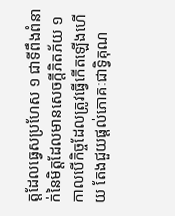ត្តដែលធ្វេសប្រហែស ១ ជាទីពឹងពំនាក់នៃមិត្តដែលមានសេចក្ដីភិតភ័យ ១ កាលបើកិច្ចដែលត្រូវធ្វើកើតឡើងហើយ តែងជួយផ្ដល់ភោគៈជាទ្វិគុណ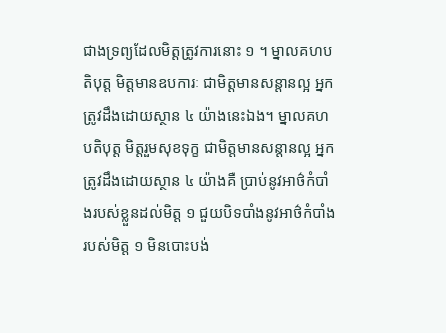ជាងទ្រព្យដែលមិត្តត្រូវការនោះ ១ ។ ម្នាលគហបតិបុត្ត មិត្តមានឧបការៈ ជាមិត្តមានសន្ដានល្អ អ្នកត្រូវដឹងដោយស្ថាន ៤ យ៉ាងនេះឯង។ ម្នាលគហបតិបុត្ត មិត្តរួមសុខទុក្ខ ជាមិត្តមានសន្ដានល្អ អ្នកត្រូវដឹងដោយស្ថាន ៤ យ៉ាងគឺ ប្រាប់នូវអាថ៌កំបាំងរបស់ខ្លួនដល់មិត្ត ១ ជួយបិទបាំងនូវអាថ៌កំបាំងរបស់មិត្ត ១ មិនបោះបង់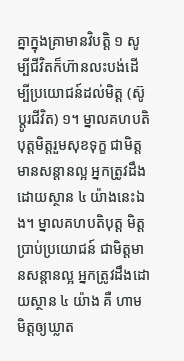គ្នាក្នុងគ្រាមានវិបត្តិ ១ សូម្បីជីវិតក៏ហ៊ានលះបង់ដើម្បីប្រយោជន៍ដល់មិត្ត (ស៊ូប្ដូរជីវិត) ១។ ម្នាលគហបតិបុត្តមិត្តរួមសុខទុក្ខ ជាមិត្តមានសន្ដានល្អ អ្នកត្រូវដឹងដោយស្ថាន ៤ យ៉ាងនេះឯង។ ម្នាលគហបតិបុត្ត មិត្តប្រាប់ប្រយោជន៍ ជាមិត្តមានសន្ដានល្អ អ្នកត្រូវដឹងដោយស្ថាន ៤ យ៉ាង គឺ ហាមមិត្តឲ្យឃ្លាត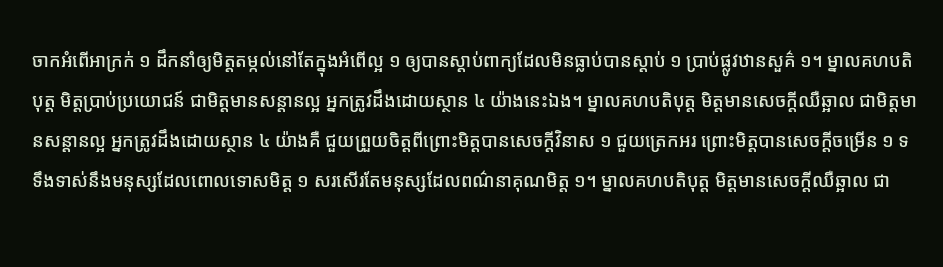ចាកអំពើអាក្រក់ ១ ដឹកនាំឲ្យមិត្តតម្កល់នៅតែក្នុងអំពើល្អ ១ ឲ្យបានស្ដាប់ពាក្យដែលមិនធ្លាប់បានស្ដាប់ ១ ប្រាប់ផ្លូវឋានសួគ៌ ១។ ម្នាលគហបតិបុត្ត មិត្តប្រាប់ប្រយោជន៍ ជាមិត្តមានសន្ដានល្អ អ្នកត្រូវដឹងដោយស្ថាន ៤ យ៉ាងនេះឯង។ ម្នាលគហបតិបុត្ត មិត្តមានសេចក្ដីឈឺឆ្អាល ជាមិត្តមានសន្ដានល្អ អ្នកត្រូវដឹងដោយស្ថាន ៤ យ៉ាងគឺ ជួយព្រួយចិត្តពីព្រោះមិត្តបានសេចក្ដីវិនាស ១ ជួយត្រេកអរ ព្រោះមិត្តបានសេចក្ដីចម្រើន ១ ទទឹងទាស់នឹងមនុស្សដែលពោលទោសមិត្ត ១ សរសើរតែមនុស្សដែលពណ៌នាគុណមិត្ត ១។ ម្នាលគហបតិបុត្ត មិត្តមានសេចក្ដីឈឺឆ្អាល ជា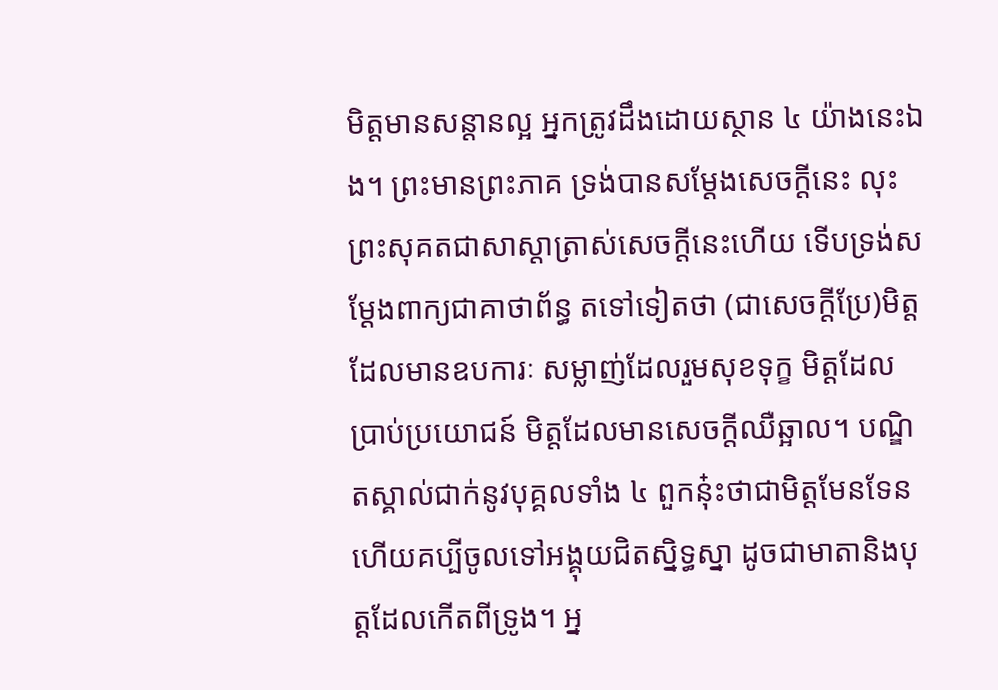មិត្តមានសន្ដានល្អ អ្នកត្រូវដឹងដោយស្ថាន ៤ យ៉ាងនេះឯង។ ព្រះមានព្រះភាគ ទ្រង់បានសម្ដែងសេចក្ដីនេះ លុះព្រះសុគតជាសាស្ដាត្រាស់សេចក្ដីនេះហើយ ទើបទ្រង់សម្ដែងពាក្យជាគាថាព័ន្ធ តទៅទៀតថា (ជាសេចក្ដីប្រែ)មិត្តដែលមានឧបការៈ សម្លាញ់ដែលរួមសុខទុក្ខ មិត្តដែលប្រាប់ប្រយោជន៍ មិត្តដែលមានសេចក្ដីឈឺឆ្អាល។ បណ្ឌិតស្គាល់ជាក់នូវបុគ្គលទាំង ៤ ពួកនុ៎ះថាជាមិត្តមែនទែនហើយគប្បីចូលទៅអង្គុយជិតស្និទ្ធស្នា ដូចជាមាតានិងបុត្តដែលកើតពីទ្រូង។ អ្ន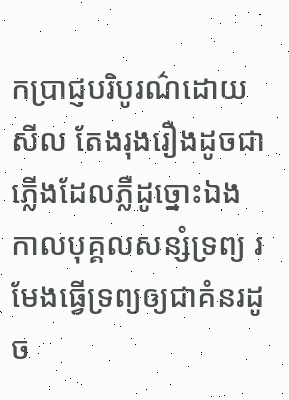កប្រាជ្ញបរិបូរណ៌ដោយសីល តែងរុងរឿងដូចជាភ្លើងដែលភ្លឺដូច្នោះឯង កាលបុគ្គលសន្សំទ្រព្យ រមែងធ្វើទ្រព្យឲ្យជាគំនរដូច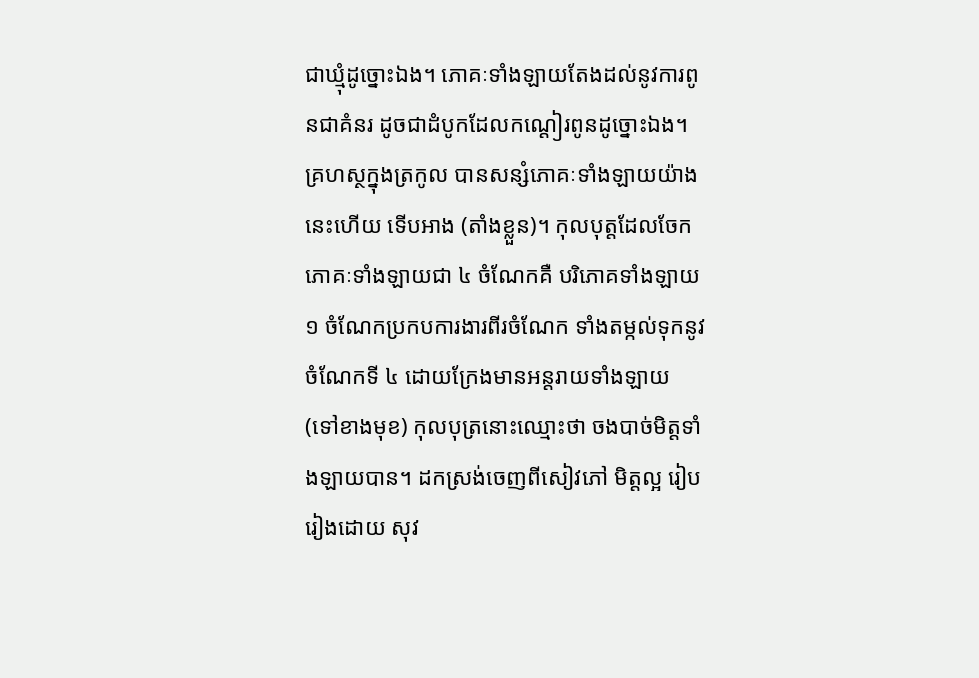ជាឃ្មុំដូច្នោះឯង។ ភោគៈទាំងឡាយតែងដល់នូវការពូនជាគំនរ ដូចជាដំបូកដែលកណ្ដៀរពូនដូច្នោះឯង។ គ្រហស្ថក្នុងត្រកូល បានសន្សំភោគៈទាំងឡាយយ៉ាងនេះហើយ ទើបអាង (តាំងខ្លួន)។ កុលបុត្តដែលចែកភោគៈទាំងឡាយជា ៤ ចំណែកគឺ បរិភោគទាំងឡាយ ១ ចំណែកប្រកបការងារពីរចំណែក ទាំងតម្កល់ទុកនូវចំណែកទី ៤ ដោយក្រែងមានអន្តរាយទាំងឡាយ (ទៅខាងមុខ) កុលបុត្រនោះឈ្មោះថា ចងបាច់មិត្តទាំងឡាយបាន។ ដកស្រង់ចេញពីសៀវភៅ មិត្តល្អ រៀបរៀងដោយ សុវ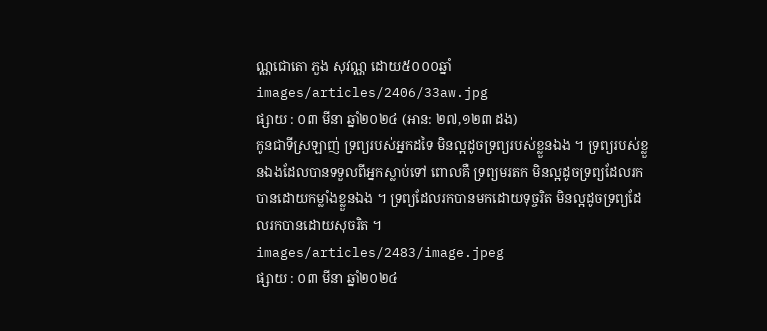ណ្ណជោតោ ភួង សុវណ្ណ ដោយ៥០០០ឆ្នាំ
images/articles/2406/33aw.jpg
ផ្សាយ : ០៣ មីនា ឆ្នាំ២០២៤ (អាន: ២៧,១២៣ ដង)
កូនជាទីស្រឡាញ់ ទ្រព្យរបស់អ្នកដទៃ មិនល្អដូចទ្រព្យរបស់ខ្លួនឯង ។ ទ្រព្យរបស់ខ្លួនឯងដែលបានទទួលពីអ្នកស្លាប់ទៅ ពោលគឺ ទ្រព្យមរតក មិនល្អដូចទ្រព្យដែលរកបានដោយកម្លាំងខ្លួនឯង ។ ទ្រព្យដែលរកបានមកដោយទុច្ចរិត មិនល្អដូចទ្រព្យដែលរកបានដោយសុចរិត ។
images/articles/2483/image.jpeg
ផ្សាយ : ០៣ មីនា ឆ្នាំ២០២៤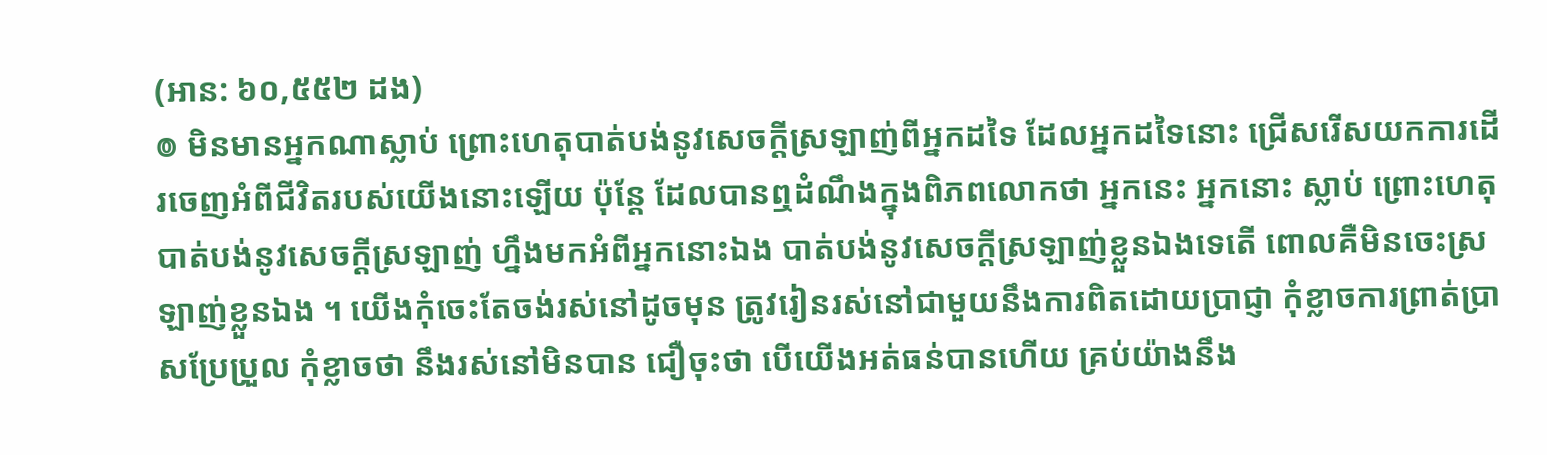(អាន: ៦០,៥៥២ ដង)
៙ មិនមានអ្នកណាស្លាប់ ព្រោះហេតុបាត់បង់នូវសេចក្ដីស្រឡាញ់ពីអ្នកដទៃ ដែលអ្នកដទៃនោះ ជ្រើសរើសយកការដើរចេញអំពីជីវិតរបស់យើងនោះឡើយ ប៉ុន្តែ ដែលបានឮដំណឹងក្នុងពិភពលោកថា អ្នកនេះ អ្នកនោះ ស្លាប់ ព្រោះហេតុបាត់បង់នូវសេចក្ដីស្រឡាញ់ ហ្នឹងមកអំពីអ្នកនោះឯង បាត់បង់នូវសេចក្ដីស្រឡាញ់ខ្លួនឯងទេតើ ពោលគឺមិនចេះស្រឡាញ់ខ្លួនឯង ។ យើងកុំចេះតែចង់រស់នៅដូចមុន ត្រូវរៀនរស់នៅជាមួយនឹងការពិតដោយប្រាជ្ញា កុំខ្លាចការព្រាត់ប្រាសប្រែប្រួល កុំខ្លាចថា នឹងរស់នៅមិនបាន ជឿចុះថា បើយើងអត់ធន់បានហើយ គ្រប់យ៉ាងនឹង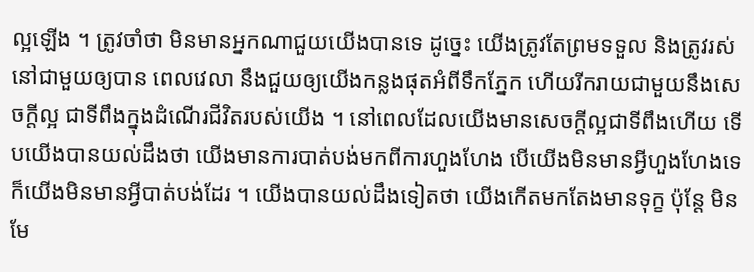ល្អឡើង ។ ត្រូវចាំថា មិនមានអ្នកណាជួយយើងបានទេ ដូច្នេះ យើងត្រូវតែព្រមទទួល និងត្រូវរស់នៅជាមួយឲ្យបាន ពេលវេលា នឹងជួយឲ្យយើងកន្លងផុតអំពីទឹកភ្នែក ហើយរីករាយជាមួយនឹងសេចក្ដីល្អ ជាទីពឹងក្នុងដំណើរជីវិតរបស់យើង ។ នៅពេលដែលយើងមានសេចក្ដីល្អជាទីពឹងហើយ ទើបយើងបានយល់ដឹងថា យើងមានការបាត់បង់មកពីការហួងហែង បើយើងមិនមានអ្វីហួងហែងទេ ក៏យើងមិនមានអ្វីបាត់បង់ដែរ ។ យើងបានយល់ដឹងទៀតថា យើងកើតមកតែងមានទុក្ខ ប៉ុន្តែ មិនមែ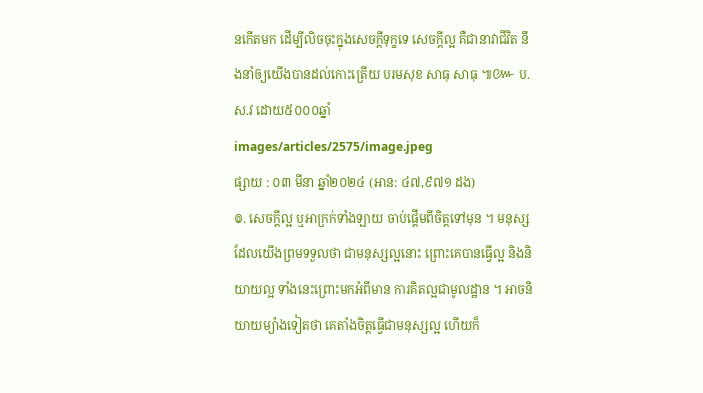នកើតមក ដើម្បីលិចចុះក្នុងសេចក្ដីទុក្ខទេ សេចក្ដីល្អ គឺជានាវាជីវិត នឹងនាំឲ្យយើងបានដល់កោះត្រើយ បរមសុខ សាធុ សាធុ ៕៚ ប.ស.វ ដោយ៥០០០ឆ្នាំ
images/articles/2575/image.jpeg
ផ្សាយ : ០៣ មីនា ឆ្នាំ២០២៤ (អាន: ៤៧,៩៧១ ដង)
៙. សេចក្ដីល្អ ឬអាក្រក់ទាំងឡាយ ចាប់ផ្ដើមពីចិត្តទៅមុន ។ មនុស្សដែលយើងព្រមទទួលថា ជាមនុស្សល្អនោះ ព្រោះគេបានធ្វើល្អ និងនិយាយល្អ ទាំងនេះព្រោះមកអំពីមាន ការគិតល្អជាមូលដ្ឋាន ។ អាចនិយាយម្យ៉ាងទៀតថា គេតាំងចិត្តធ្វើជាមនុស្សល្អ ហើយក៏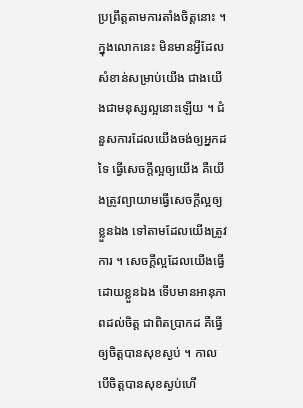ប្រព្រឹត្តតាមការតាំងចិត្តនោះ ។ ក្នុងលោកនេះ មិនមានអ្វីដែលសំខាន់សម្រាប់យើង ជាងយើងជាមនុស្សល្អនោះឡើយ ។ ជំនួសការដែលយើងចង់ឲ្យអ្នកដទៃ ធ្វើសេចក្ដីល្អឲ្យយើង គឺយើងត្រូវព្យាយាមធ្វើសេចក្ដីល្អឲ្យខ្លួនឯង ទៅតាមដែលយើងត្រូវការ ។ សេចក្ដីល្អដែលយើងធ្វើដោយខ្លួនឯង ទើបមានអានុភាពដល់ចិត្ត ជាពិតប្រាកដ គឺធ្វើឲ្យចិត្តបានសុខស្ងប់ ។ កាលបើចិត្តបានសុខស្ងប់ហើ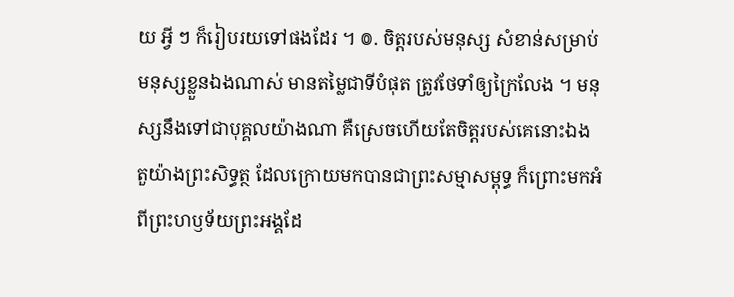យ អ្វី ៗ ក៏រៀបរយទៅផងដែរ ។ ៙. ចិត្តរបស់មនុស្ស សំខាន់សម្រាប់មនុស្សខ្លួនឯងណាស់ មានតម្លៃជាទីបំផុត ត្រូវថែទាំឲ្យក្រៃលែង ។ មនុស្សនឹងទៅជាបុគ្គលយ៉ាងណា គឺស្រេចហើយតែចិត្តរបស់គេនោះឯង តួយ៉ាងព្រះសិទ្ធត្ថ ដែលក្រោយមកបានជាព្រះសម្មាសម្ពុទ្ធ ក៏ព្រោះមកអំពីព្រះហឫទ័យព្រះអង្គដែ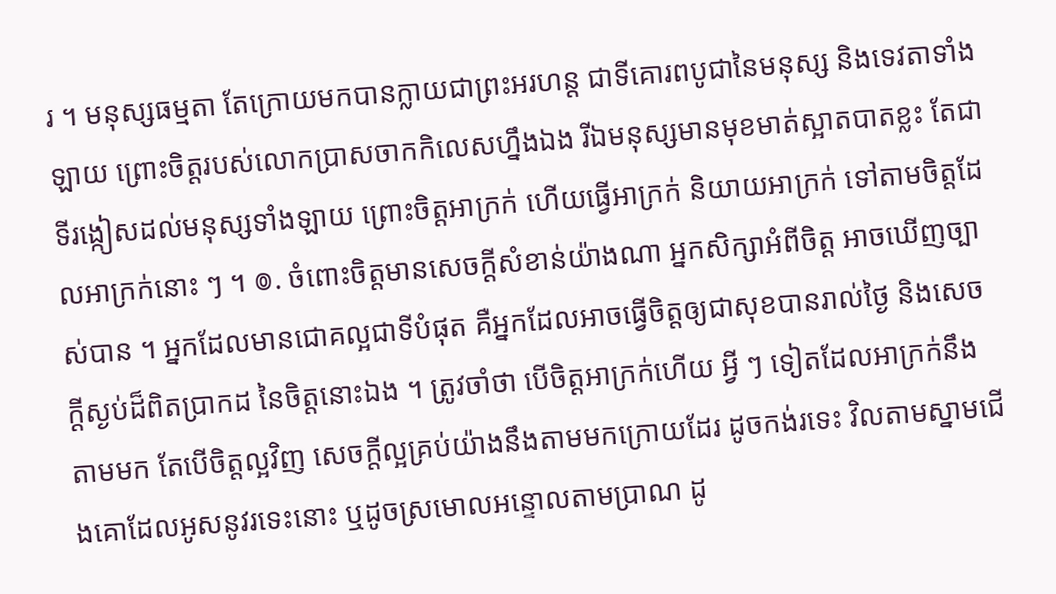រ ។ មនុស្សធម្មតា តែក្រោយមកបានក្លាយជាព្រះអរហន្ត ជាទីគោរពបូជានៃមនុស្ស និងទេវតាទាំងឡាយ ព្រោះចិត្តរបស់លោកប្រាសចាកកិលេសហ្នឹងឯង រីឯមនុស្សមានមុខមាត់ស្អាតបាតខ្លះ តែជាទីរង្កៀសដល់មនុស្សទាំងឡាយ ព្រោះចិត្តអាក្រក់ ហើយធ្វើអាក្រក់ និយាយអាក្រក់ ទៅតាមចិត្តដែលអាក្រក់នោះ ៗ ។ ៙. ចំពោះចិត្តមានសេចក្ដីសំខាន់យ៉ាងណា អ្នកសិក្សាអំពីចិត្ត អាចឃើញច្បាស់បាន ។ អ្នកដែលមានជោគល្អជាទីបំផុត គឺអ្នកដែលអាចធ្វើចិត្តឲ្យជាសុខបានរាល់ថ្ងៃ និងសេចក្ដីស្ងប់ដ៏ពិតប្រាកដ នៃចិត្តនោះឯង ។ ត្រូវចាំថា បើចិត្តអាក្រក់ហើយ អ្វី ៗ ទៀតដែលអាក្រក់នឹងតាមមក តែបើចិត្តល្អវិញ សេចក្ដីល្អគ្រប់យ៉ាងនឹងតាមមកក្រោយដែរ ដូចកង់រទេះ វិលតាមស្នាមជើងគោដែលអូសនូវរទេះនោះ ឬដូចស្រមោលអន្ទោលតាមប្រាណ ដូ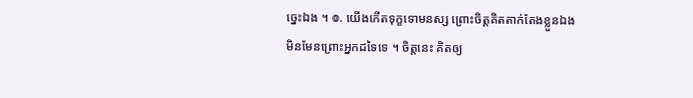ច្នេះឯង ។ ៙. យើងកើតទុក្ខទោមនស្ស ព្រោះចិត្តគិតតាក់តែងខ្លួនឯង មិនមែនព្រោះអ្នកដទៃទេ ។ ចិត្តនេះ គិតឲ្យ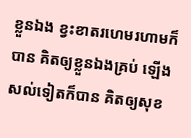ខ្លួនឯង ខ្វះខាតរហេមរហាមក៏បាន គិតឲ្យខ្លួនឯងគ្រប់ ឡើងសល់ទៀតក៏បាន គិតឲ្យសុខ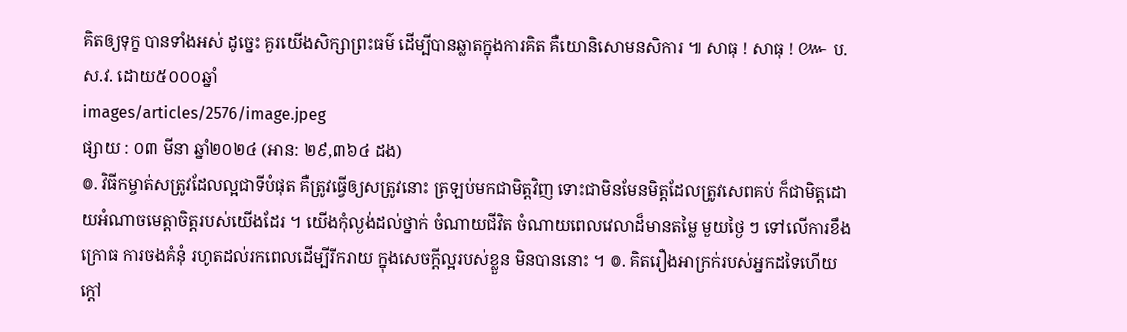គិតឲ្យទុក្ខ បានទាំងអស់ ដូច្នេះ គួរយើងសិក្សាព្រះធម៌ ដើម្បីបានឆ្លាតក្នុងការគិត គឺយោនិសោមនសិការ ៕ សាធុ ! សាធុ ! ៚ ប.ស.វ. ដោយ៥០០០ឆ្នាំ
images/articles/2576/image.jpeg
ផ្សាយ : ០៣ មីនា ឆ្នាំ២០២៤ (អាន: ២៩,៣៦៤ ដង)
៙. វិធីកម្ចាត់សត្រូវដែលល្អជាទីបំផុត គឺត្រូវធ្វើឲ្យសត្រូវនោះ ត្រឡប់មកជាមិត្តវិញ ទោះជាមិនមែនមិត្តដែលត្រូវសេពគប់ ក៏ជាមិត្តដោយអំណាចមេត្តាចិត្តរបស់យើងដែរ ។ យើងកុំល្ងង់ដល់ថ្នាក់ ចំណាយជីវិត ចំណាយពេលវេលាដ៏មានតម្លៃ មួយថ្ងៃ ៗ ទៅលើការខឹងក្រោធ ការចងគំនុំ រហូតដល់រកពេលដើម្បីរីករាយ ក្នុងសេចក្ដីល្អរបស់ខ្លួន មិនបាននោះ ។ ៙. គិតរឿងអាក្រក់របស់អ្នកដទៃហើយ ក្ដៅ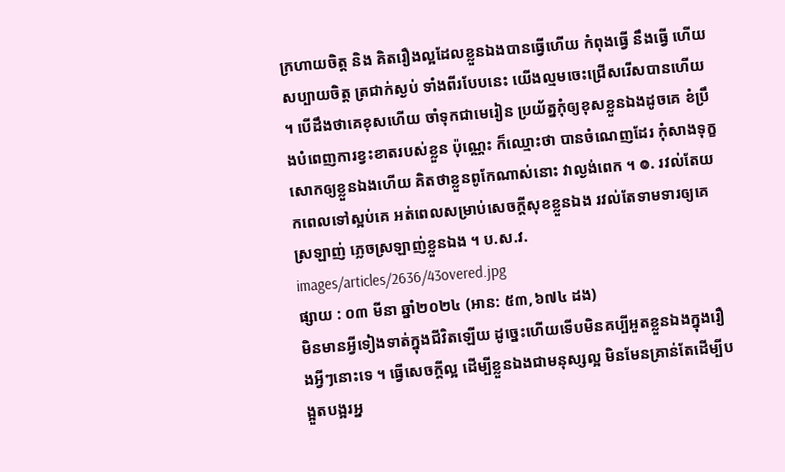ក្រហាយចិត្ត និង គិតរឿងល្អដែលខ្លួនឯងបានធ្វើហើយ កំពុងធ្វើ នឹងធ្វើ ហើយសប្បាយចិត្ត ត្រជាក់ស្ងប់ ទាំងពីរបែបនេះ យើងល្មមចេះជ្រើសរើសបានហើយ ។ បើដឹងថាគេខុសហើយ ចាំទុកជាមេរៀន ប្រយ័ត្នកុំឲ្យខុសខ្លួនឯងដូចគេ ខំប្រឹងបំពេញការខ្វះខាតរបស់ខ្លួន ប៉ុណ្ណេះ ក៏ឈ្មោះថា បានចំណេញដែរ កុំសាងទុក្ខសោកឲ្យខ្លួនឯងហើយ គិតថាខ្លួនពូកែណាស់នោះ វាល្ងង់ពេក ។ ៙. រវល់តែយកពេលទៅស្អប់គេ អត់ពេលសម្រាប់សេចក្តីសុខខ្លួនឯង រវល់តែទាមទារឲ្យគេស្រឡាញ់ ភ្លេចស្រឡាញ់ខ្លួនឯង ។ ប.ស.វ.
images/articles/2636/43overed.jpg
ផ្សាយ : ០៣ មីនា ឆ្នាំ២០២៤ (អាន: ៥៣,៦៧៤ ដង)
មិនមានអ្វីទៀងទាត់ក្នុងជីវិតឡើយ ដូច្នេះហើយទើបមិនគប្បីអួតខ្លួនឯងក្នុងរឿងអ្វីៗនោះទេ ។ ធ្វើសេចក្តីល្អ ដើម្បីខ្លួនឯងជាមនុស្សល្អ មិនមែនគ្រាន់តែដើម្បីបង្អួតបង្អរអ្ន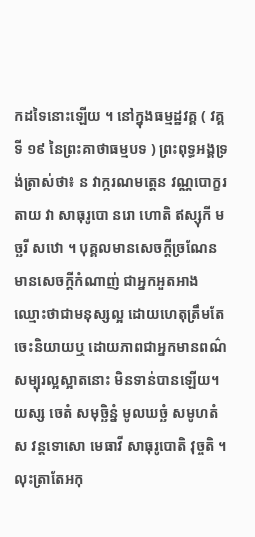កដទៃនោះឡើយ ។ នៅក្នុងធម្មដ្ឋវគ្គ ( វគ្គទី ១៩ នៃព្រះគាថាធម្មបទ ) ព្រះពុទ្ធអង្គទ្រង់ត្រាស់ថា៖ ន វាក្ករណមត្តេន វណ្ណបោក្ខរតាយ វា សាធុរូបោ នរោ ហោតិ ឥស្សុកី មច្ឆរី សឋោ ។ បុគ្គលមានសេចក្តីច្រណែន មានសេចក្តីកំណាញ់ ជាអ្នកអួតអាង ឈ្មោះថាជាមនុស្សល្អ ដោយហេតុត្រឹមតែចេះនិយាយឬ ដោយភាពជាអ្នកមានពណ៌សម្បុរល្អស្អាតនោះ មិនទាន់បានឡើយ។ យស្ស ចេតំ សមុច្ឆិន្នំ មូលឃច្ឆំ សមូហតំ ស វន្តទោសោ មេធាវី សាធុរូបោតិ វុច្ចតិ ។ លុះត្រាតែអកុ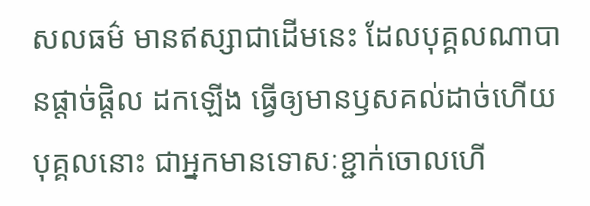សលធម៌ មានឥស្សាជាដើមនេះ ដែលបុគ្គលណាបានផ្តាច់ផ្តិល ដកឡើង ធ្វើឲ្យមានឫសគល់ដាច់ហើយ បុគ្គលនោះ ជាអ្នកមានទោសៈខ្ជាក់ចោលហើ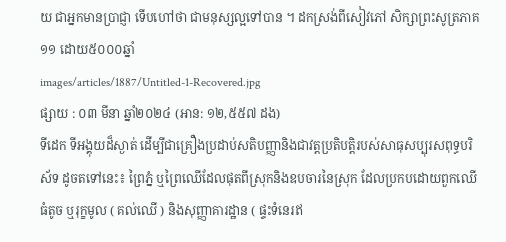យ ជាអ្នកមានប្រាជ្ញា ទើបហៅថា ជាមនុស្សល្អទៅបាន ។ ដកស្រង់ពីសៀវភៅ សិក្សាព្រះសូត្រភាគ១១ ដោយ៥០០០ឆ្នាំ
images/articles/1887/Untitled-1-Recovered.jpg
ផ្សាយ : ០៣ មីនា ឆ្នាំ២០២៤ (អាន: ១២,៥៥៧ ដង)
ទីដេក ទីអង្គុយដ៏ស្ងាត់ ដើម្បីជាគ្រឿងប្រដាប់សតិបញ្ញានិងជាវត្តប្រតិបត្តិរបស់សាធុសប្បុរសពុទ្ធបរិស័ទ ដូចតទៅនេះ៖ ព្រៃភ្នំ ឬព្រៃឈើដែលផុតពីស្រុកនិងឧបចារនៃស្រុក ដែលប្រកបដោយពួកឈើធំតូច ឬរុក្ខមូល ( គល់ឈើ ) និងសុញ្ញាគារដ្ឋាន ( ផ្ទះទំនេរឥ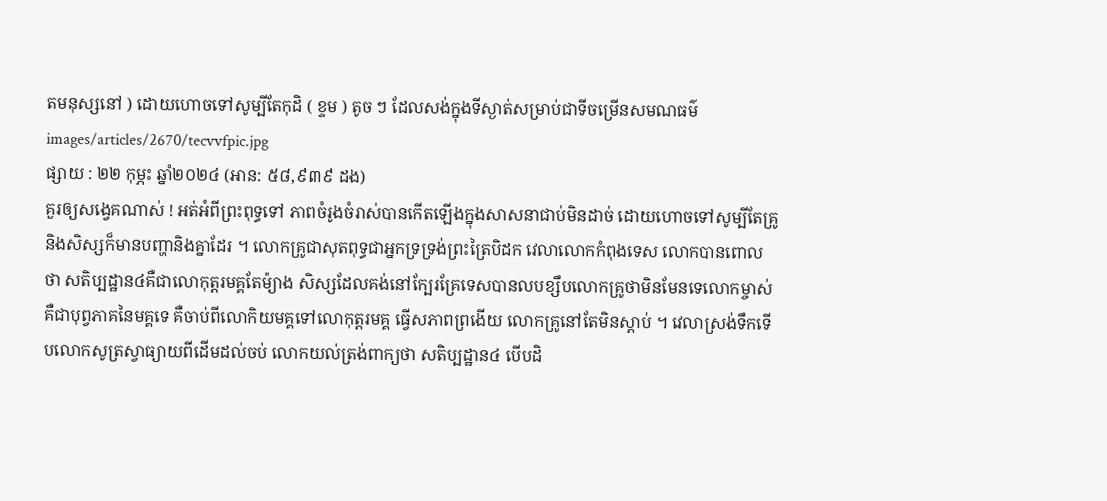តមនុស្សនៅ ) ដោយហោចទៅសូម្បីតែកុដិ ( ខ្ទម ) តូច ៗ ដែលសង់ក្នុងទីស្ងាត់សម្រាប់ជាទីចម្រើនសមណធម៌
images/articles/2670/tecvvfpic.jpg
ផ្សាយ : ២២ កុម្ភះ ឆ្នាំ២០២៤ (អាន: ៥៨,៩៣៩ ដង)
គួរឲ្យសង្វេគណាស់ ! អត់អំពីព្រះពុទ្ធទៅ ភាពចំរូងចំរាស់បានកើតឡើងក្នុងសាសនាជាប់មិនដាច់ ដោយហោចទៅសូម្បីតែគ្រូនិងសិស្សក៏មានបញ្ហានិងគ្នាដែរ ។ លោកគ្រូជាសុតពុទ្ធជាអ្នកទ្រទ្រង់ព្រះត្រៃបិដក វេលាលោកកំពុងទេស លោកបានពោលថា សតិប្បដ្ឋាន៤គឺជាលោកុត្តរមគ្គតែម៉្យាង សិស្សដែលគង់នៅក្បែរគ្រែទេសបានលបខ្សឹបលោកគ្រូថាមិនមែនទេលោកម្ចាស់គឺជាបុព្វភាគនៃមគ្គទេ គឺចាប់ពីលោកិយមគ្គទៅលោកុត្តរមគ្គ ធ្វើសភាពព្រងើយ លោកគ្រូនៅតែមិនស្តាប់ ។ វេលាស្រង់ទឹកទើបលោកសូត្រស្វាធ្យាយពីដើមដល់ចប់ លោកយល់ត្រង់ពាក្យថា សតិប្បដ្ឋាន៤ បើបដិ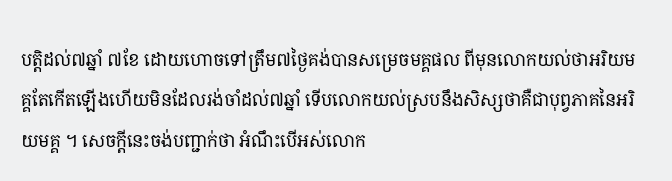បត្តិដល់៧ឆ្នាំ ៧ខែ ដោយហោចទៅត្រឹម៧ថ្ងៃគង់បានសម្រេចមគ្គផល ពីមុនលោកយល់ថាអរិយមគ្គតែកើតឡើងហើយមិនដែលរង់ចាំដល់៧ឆ្នាំ ទើបលោកយល់ស្របនឹងសិស្សថាគឺជាបុព្វភាគនៃអរិយមគ្គ ។ សេចក្តីនេះចង់បញ្ជាក់ថា អំណឹះបើអស់លោក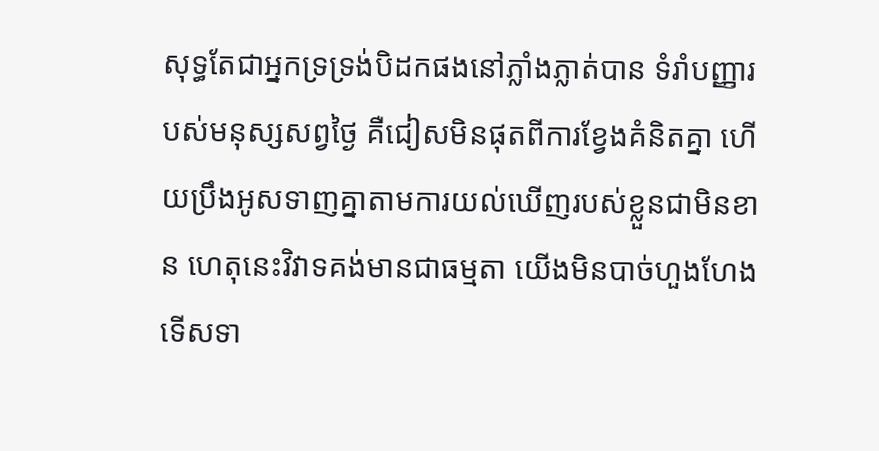សុទ្ធតែជាអ្នកទ្រទ្រង់បិដកផងនៅភ្លាំងភ្លាត់បាន ទំរាំបញ្ញារបស់មនុស្សសព្វថ្ងៃ គឺជៀសមិនផុតពីការខ្វែងគំនិតគ្នា ហើយប្រឹងអូសទាញគ្នាតាមការយល់ឃើញរបស់ខ្លួនជាមិនខាន ហេតុនេះវិវាទគង់មានជាធម្មតា យើងមិនបាច់ហួងហែងទើសទា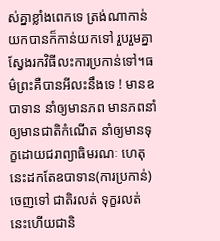ស់គ្នាខ្លាំងពេកទេ ត្រង់ណាកាន់យកបានក៏កាន់យកទៅ រួបរួមគ្នាស្វែងរកវិធីលះការប្រកាន់ទៅ។ធម៌ព្រះគឺបានអីលះនឹងទេ ! មានឧបាទាន នាំឲ្យមានភព មានភពនាំឲ្យមានជាតិកំណើត នាំឲ្យមានទុក្ខដោយជរាព្យាធិមរណៈ ហេតុនេះដកតែឧបាទាន(ការប្រកាន់)ចេញទៅ ជាតិរលត់ ទុក្ខរលត់ នេះហើយជានិ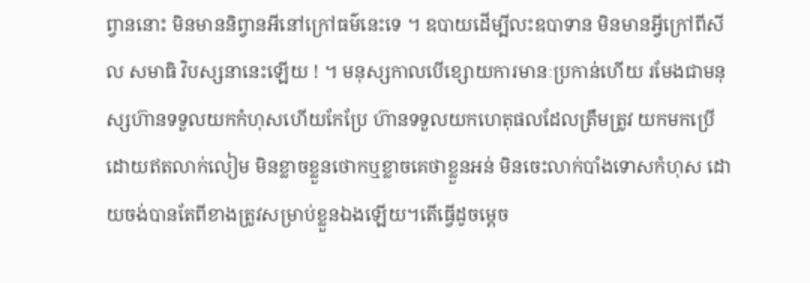ព្វាននោះ មិនមាននិព្វានអីនៅក្រៅធម៌នេះទេ ។ ឧបាយដើម្បីលះឧបាទាន មិនមានអ្វីក្រៅពីសីល សមាធិ វិបស្សនានេះឡើយ ! ។ មនុស្សកាលបើខ្សោយការមានៈប្រកាន់ហើយ រមែងជាមនុស្សហ៊ានទទួលយកកំហុសហើយកែប្រែ ហ៊ានទទួលយកហេតុផលដែលត្រឹមត្រូវ យកមកប្រើដោយឥតលាក់លៀម មិនខ្លាចខ្លួនថោកឬខ្លាចគេថាខ្លួនអន់ មិនចេះលាក់បាំងទោសកំហុស ដោយចង់បានតែពីខាងត្រូវសម្រាប់ខ្លួនឯងឡើយ។តើធ្វើដូចម្តេច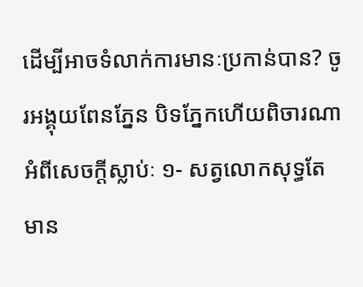ដើម្បីអាចទំលាក់ការមានៈប្រកាន់បាន? ចូរអង្គុយពែនភ្នែន បិទភ្នែកហើយពិចារណាអំពីសេចក្តីស្លាប់ៈ ១- សត្វលោកសុទ្ធតែមាន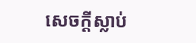សេចក្តីស្លាប់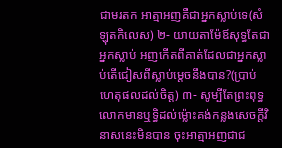ជាមរតក អាត្មាអញគឺជាអ្នកស្លាប់ទេ(សំឡុតកិលេស) ២- យាយតាម៉ែឪសុទ្ធតែជាអ្នកស្លាប់ អញកើតពីគាត់ដែលជាអ្នកស្លាប់តើជៀសពីស្លាប់ម្តេចនឹងបាន?(ប្រាប់ហេតុផលដល់ចិត្ត) ៣- សូម្បីតែព្រះពុទ្ធលោកមានឬទ្ធិដល់ម៉្លោះគង់កន្លងសេចក្តីវិនាសនេះមិនបាន ចុះអាត្មាអញជាជ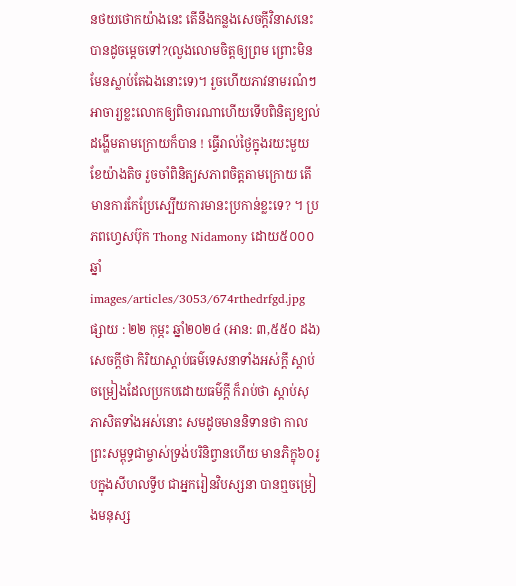នថយថោកយ៉ាងនេះ តើនឹងកន្លងសេចក្តីវិនាសនេះបានដូចម្តេចទៅ?(លួងលោមចិត្តឲ្យព្រម ព្រោះមិនមែនស្លាប់តែឯងនោះទេ)។ រួចហើយភាវនាមរណំៗ អាចារ្យខ្លះលោកឲ្យពិចារណាហើយទើបពិនិត្យខ្យល់ដង្ហើមតាមក្រោយក៏បាន ! ធ្វើរាល់ថ្ងៃក្នុងរយះមួយខែយ៉ាងតិច រួចចាំពិនិត្យសភាពចិត្តតាមក្រោយ តើមានការកែប្រែស្បើយការមានះប្រកាន់ខ្លះទេ? ។ ប្រភពហ្វេសប៊ុក Thong Nidamony ដោយ៥០០០ឆ្នាំ
images/articles/3053/674rthedrfgd.jpg
ផ្សាយ : ២២ កុម្ភះ ឆ្នាំ២០២៤ (អាន: ៣,៥៥០ ដង)
សេចក្ដីថា កិរិយាស្ដាប់ធម៌ទេសនាទាំងអស់ក្ដី ស្ដាប់ចម្រៀងដែលប្រកបដោយធម៌ក្ដី ក៏រាប់ថា ស្ដាប់សុភាសិតទាំងអស់នោះ សមដូចមាននិទានថា កាលព្រះសម្ពុទ្ធជាម្ចាស់ទ្រង់បរិនិព្វានហើយ មានភិក្ខុ៦០រូបក្នុងសីហលទ្វីប ជាអ្នករៀនវិបស្សនា បានឮចម្រៀងមនុស្ស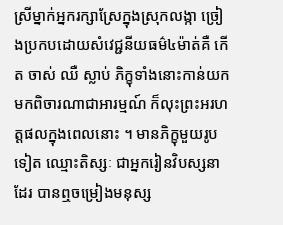ស្រីម្នាក់អ្នករក្សាស្រែក្នុងស្រុកលង្កា ច្រៀងប្រកបដោយសំវេជ្ជនីយធម៌៤ម៉ាត់គឺ កើត ចាស់ ឈឺ ស្លាប់ ភិក្ខុទាំងនោះកាន់យកមកពិចារណាជាអារម្មណ៍ ក៏លុះព្រះអរហត្តផលក្នុងពេលនោះ ។ មានភិក្ខុមួយរូបទៀត ឈ្មោះតិស្សៈ ជាអ្នករៀនវិបស្សនាដែរ បានឮចម្រៀងមនុស្ស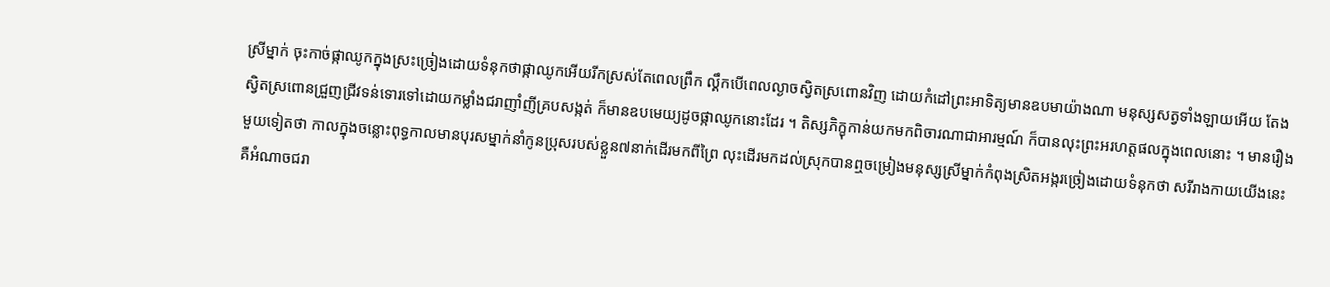ស្រីម្នាក់ ចុះកាច់ផ្កាឈូកក្នុងស្រះច្រៀងដោយទំនុកថាផ្កាឈូកអើយរីកស្រស់តែពេលព្រឹក ល្គឹកបើពេលល្ងាចស្វិតស្រពោនវិញ ដោយកំដៅព្រះអាទិត្យមានឧបមាយ៉ាងណា មនុស្សសត្វទាំងឡាយអើយ តែងស្វិតស្រពោនជ្រួញជ្រីវទន់ទោរទៅដោយកម្លាំងជរាញាំញីគ្របសង្កត់ ក៏មានឧបមេយ្យដូចផ្កាឈូកនោះដែរ ។ តិស្សភិក្ខុកាន់យកមកពិចារណាជាអារម្មណ៍ ក៏បានលុះព្រះអរហត្តផលក្នុងពេលនោះ ។ មានរឿងមួយទៀតថា កាលក្នុងចន្លោះពុទ្ធកាលមានបុរសម្នាក់នាំកូនប្រុសរបស់ខ្លួន៧នាក់ដើរមកពីព្រៃ លុះដើរមកដល់ស្រុកបានឮចម្រៀងមនុស្សស្រីម្នាក់កំពុងស្រិតអង្ករច្រៀងដោយទំនុកថា សរីរាងកាយយើងនេះ គឺអំណាចជរា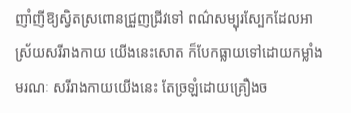ញាំញីឱ្យស្វិតស្រពោនជ្រួញជ្រីវទៅ ពណ៌សម្បុរស្បែកដែលអាស្រ័យសរីរាងកាយ យើងនេះសោត ក៏បែកធ្លាយទៅដោយកម្លាំងមរណៈ សរីរាងកាយយើងនេះ តែច្រឡំដោយគ្រឿងច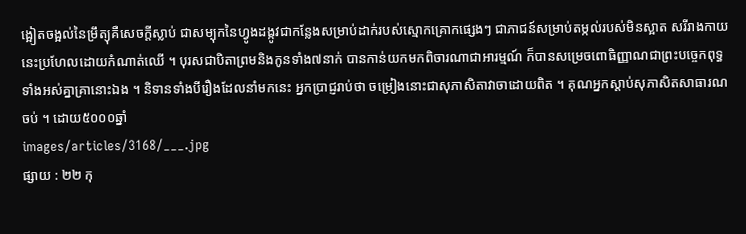ង្អៀតចង្អល់នៃម្រឹត្យុគឺសេចក្ដីស្លាប់ ជាសម្បុកនៃហ្វូងដង្កូវជាកន្លែងសម្រាប់ដាក់របស់ស្មោកគ្រោកផ្សេងៗ ជាភាជន៍សម្រាប់តម្កល់របស់មិនស្អាត សរីរាងកាយនេះប្រហែលដោយកំណាត់ឈើ ។ បុរសជាបិតាព្រមនិងកូនទាំង៧នាក់ បានកាន់យកមកពិចារណាជាអារម្មណ៍ ក៏បានសម្រេចពោធិញ្ញាណជាព្រះបច្ចេកពុទ្ធទាំងអស់គ្នាគ្រានោះឯង ។ និទានទាំងបីរឿងដែលនាំមកនេះ អ្នកប្រាជ្ញរាប់ថា ចម្រៀងនោះជាសុភាសិតាវាចាដោយពិត ។ គុណអ្នកស្ដាប់សុភាសិតសាធារណចប់ ។ ដោយ៥០០០ឆ្នាំ
images/articles/3168/___.jpg
ផ្សាយ : ២២ កុ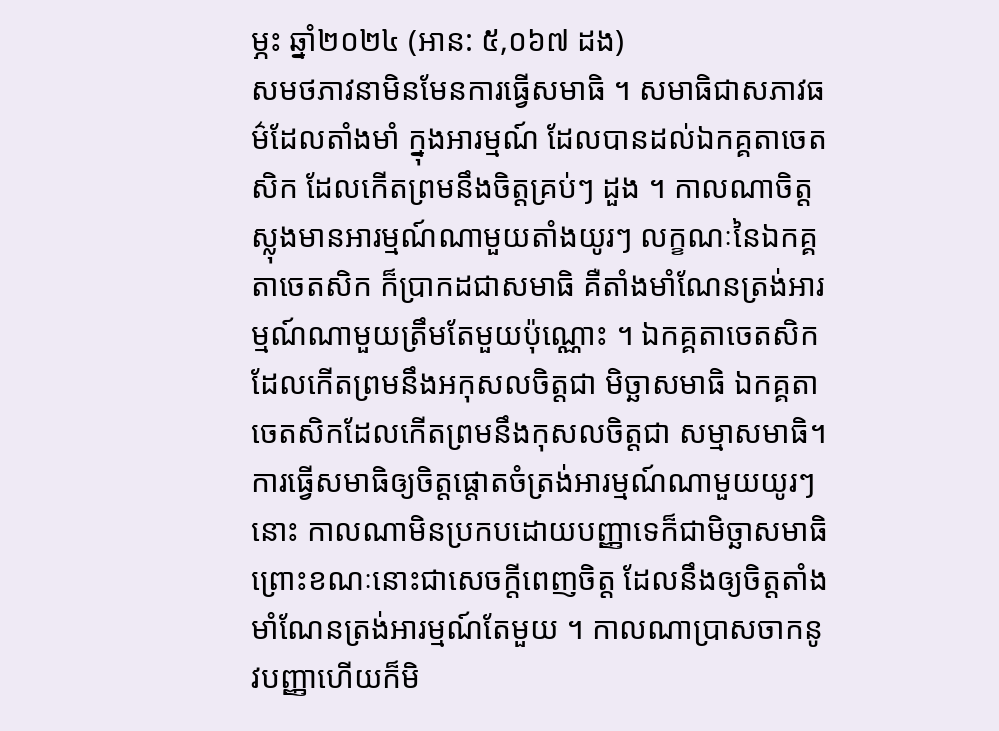ម្ភះ ឆ្នាំ២០២៤ (អាន: ៥,០៦៧ ដង)
សមថភាវនាមិនមែនការធ្វើសមាធិ ។ សមាធិជាសភាវធម៌ដែលតាំងមាំ ក្នុងអារម្មណ៍ ដែលបានដល់ឯកគ្គតាចេតសិក ដែលកេីតព្រមនឹងចិត្តគ្រប់ៗ ដួង ។ កាលណាចិត្តស្លុងមានអារម្មណ៍ណាមួយតាំងយូរៗ លក្ខណៈនៃឯកគ្គតាចេតសិក ក៏ប្រាកដជាសមាធិ គឺតាំងមាំណែនត្រង់អារម្មណ៍ណាមួយត្រឹមតែមួយប៉ុណ្ណេាះ ។ ឯកគ្គតាចេតសិកដែលកេីតព្រមនឹងអកុសលចិត្តជា មិច្ឆាសមាធិ ឯកគ្គតាចេតសិកដែលកេីតព្រមនឹងកុសលចិត្តជា សម្មាសមាធិ។ ការធ្វេីសមាធិឲ្យចិត្តផ្តេាតចំត្រង់អារម្មណ៍ណាមួយយូរៗ នេាះ កាលណាមិនប្រកបដេាយបញ្ញាទេក៏ជាមិច្ឆាសមាធិ ព្រេាះខណៈនេាះជាសេចក្តីពេញចិត្ត ដែលនឹងឲ្យចិត្តតាំងមាំណែនត្រង់អារម្មណ៍តែមួយ ។ កាលណាប្រាសចាកនូវបញ្ញាហេីយក៏មិ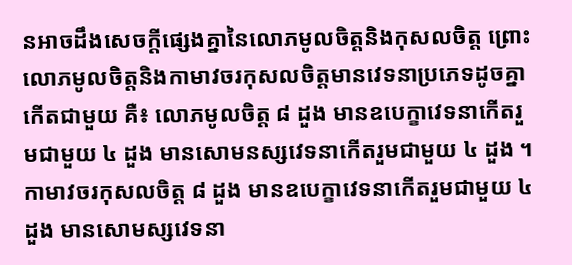នអាចដឹងសេចក្តីផ្សេងគ្នានៃលេាភមូលចិត្តនិងកុសលចិត្ត ព្រេាះលេាភមូលចិត្តនិងកាមាវចរកុសលចិត្តមានវេទនាប្រភេទដូចគ្នាកេីតជាមួយ គឺ៖ លេាភមូលចិត្ត ៨ ដួង មានឧបេក្ខាវេទនាកេីតរួមជាមួយ ៤ ដួង មានសេាមនស្សវេទនាកេីតរួមជាមួយ ៤ ដួង ។ កាមាវចរកុសលចិត្ត ៨ ដួង មានឧបេក្ខាវេទនាកេីតរួមជាមួយ ៤ ដួង មានសេាមស្សវេទនា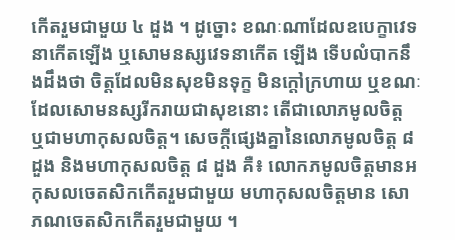កេីតរួមជាមួយ ៤ ដួង ។ ដូច្នេាះ ខណៈណាដែលឧបេក្ខាវេទនាកេីតឡេីង ឬសេាមនស្សវេទនាកេីត ឡេីង ទេីបលំបាកនឹងដឹងថា ចិត្តដែលមិនសុខមិនទុក្ខ មិនក្តៅក្រហាយ ឬខណៈដែលសេាមនស្សរីករាយជាសុខនេាះ តេីជាលេាភមូលចិត្ត ឬជាមហាកុសលចិត្ត។ សេចក្តីផ្សេងគ្នានៃលេាភមូលចិត្ត ៨ ដួង និងមហាកុសលចិត្ត ៨ ដួង គឺ៖ លេាកភមូលចិត្តមានអកុសលចេតសិកកេីតរួមជាមួយ មហាកុសលចិត្តមាន សេាភណចេតសិកកេីតរួមជាមួយ ។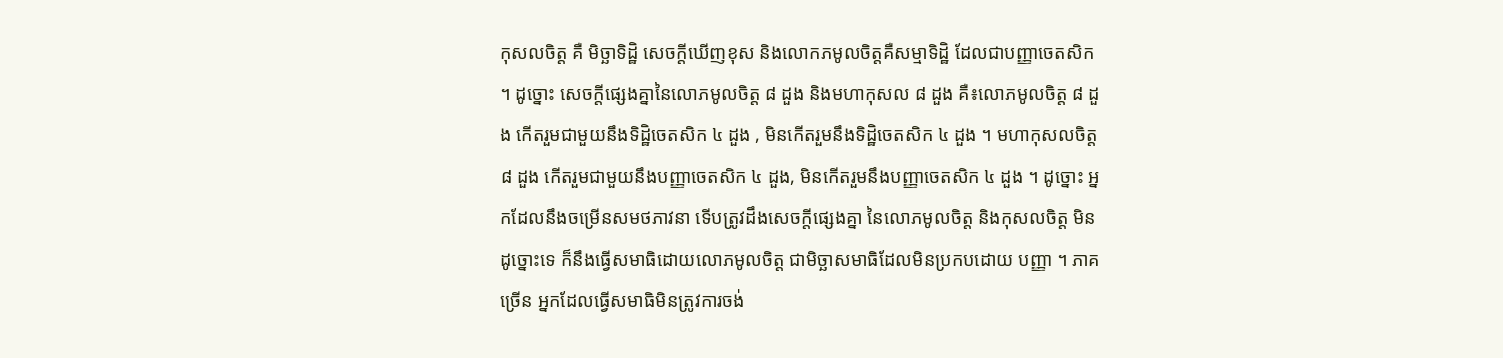កុសលចិត្ត គឺ មិច្ឆាទិដ្ឋិ សេចក្តីឃេីញខុស និងលេាកភមូលចិត្តគឺសម្មាទិដ្ឋិ ដែលជាបញ្ញាចេតសិក ។ ដូច្នេាះ សេចក្តីផ្សេងគ្នានៃលេាភមូលចិត្ត ៨ ដួង និងមហាកុសល ៨ ដួង គឺ៖លេាភមូលចិត្ត ៨ ដួង កេីតរួមជាមួយនឹងទិដ្ឋិចេតសិក ៤ ដួង , មិនកេីតរួមនឹងទិដ្ឋិចេតសិក ៤ ដួង ។ មហាកុសលចិត្ត ៨ ដួង កេីតរួមជាមួយនឹងបញ្ញាចេតសិក ៤ ដួង, មិនកេីតរួមនឹងបញ្ញាចេតសិក ៤ ដួង ។ ដូច្នេាះ អ្នកដែលនឹងចម្រេីនសមថភាវនា ទេីបត្រូវដឹងសេចក្តីផ្សេងគ្នា នៃលេាភមូលចិត្ត និងកុសលចិត្ត មិនដូច្នេាះទេ ក៏នឹងធ្វេីសមាធិដេាយលេាភមូលចិត្ត ជាមិច្ឆាសមាធិដែលមិនប្រកបដេាយ បញ្ញា ។ ភាគច្រេីន អ្នកដែលធ្វេីសមាធិមិនត្រូវការចង់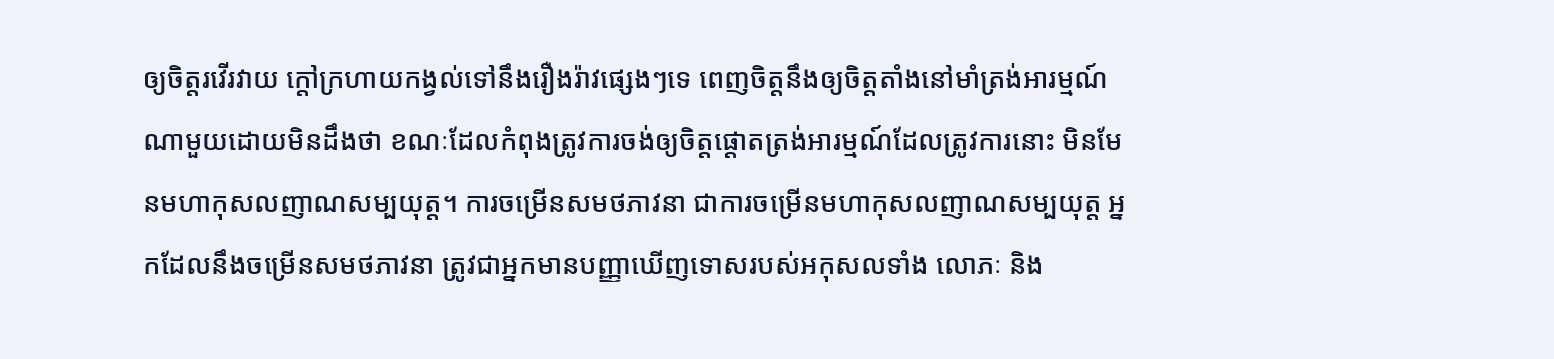ឲ្យចិត្តរវេីរវាយ ក្តៅក្រហាយកង្វល់ទៅនឹងរឿងរ៉ាវផ្សេងៗទេ ពេញចិត្តនឹងឲ្យចិត្តតាំងនៅមាំត្រង់អារម្មណ៍ណាមួយដេាយមិនដឹងថា ខណៈដែលកំពុងត្រូវការចង់ឲ្យចិត្តផ្តេាតត្រង់អារម្មណ៍ដែលត្រូវការនេាះ មិនមែនមហាកុសលញាណសម្បយុត្ត។ ការចម្រេីនសមថភាវនា ជាការចម្រេីនមហាកុសលញាណសម្បយុត្ត អ្នកដែលនឹងចម្រេីនសមថភាវនា ត្រូវជាអ្នកមានបញ្ញាឃេីញទេាសរបស់អកុសលទាំង លេាភៈ និង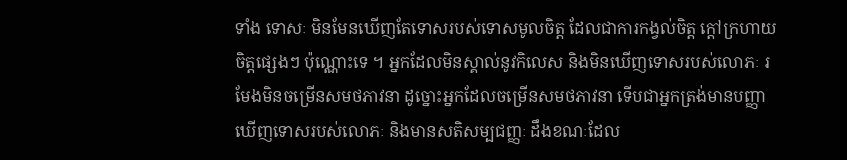ទាំង ទេាសៈ មិនមែនឃេីញតែទេាសរបស់ទេាសមូលចិត្ត ដែលជាការកង្វល់ចិត្ត ក្តៅក្រហាយចិត្តផ្សេងៗ ប៉ុណ្ណេាះទេ ។ អ្នកដែលមិនស្គាល់នូវកិលេស និងមិនឃេីញទេាសរបស់លេាភៈ រមែងមិនចម្រេីនសមថភាវនា ដូច្នេាះអ្នកដែលចម្រេីនសមថភាវនា ទេីបជាអ្នកត្រង់មានបញ្ញាឃេីញទេាសរបស់លេាភៈ និងមានសតិសម្បជញ្ញៈ ដឹងខណៈដែល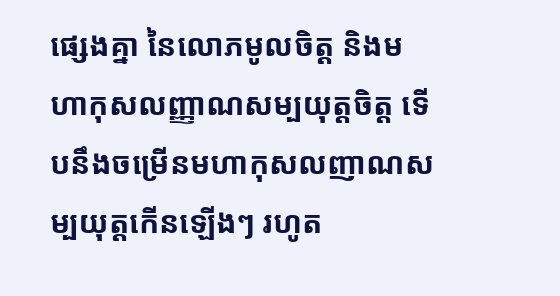ផ្សេងគ្នា នៃលេាភមូលចិត្ត និងមហាកុសលញ្ញាណសម្បយុត្តចិត្ត ទេីបនឹងចម្រេីនមហាកុសលញាណសម្បយុត្តកេីនឡេីងៗ រហូត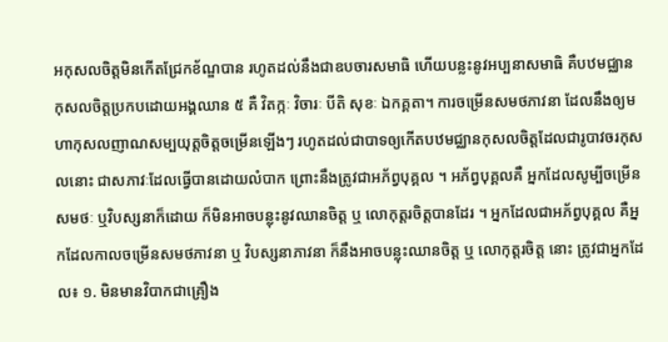អកុសលចិត្តមិនកេីតជ្រែកខ័ណ្ឌបាន រហូតដល់នឹងជាឧបចារសមាធិ ហេីយបន្លះនូវអប្បនាសមាធិ គឺបឋមជ្ឈាន កុសលចិត្តប្រកបដេាយអង្គឈាន ៥ គឺ វិតក្កៈ វិចារៈ បីតិ សុខៈ ឯកគ្គតា។ ការចម្រេីនសមថភាវនា ដែលនឹងឲ្យមហាកុសលញាណសម្បយុត្តចិត្តចម្រេីនឡេីងៗ រហូតដល់ជាបាទឲ្យកេីតបឋមជ្ឈានកុសលចិត្តដែលជារូបាវចរកុសលនេាះ ជាសភាវៈដែលធ្វេីបានដេាយលំបាក ព្រេាះនឹងត្រូវជាអភ័ព្វបុគ្គល ។ អភ័ព្វបុគ្គលគឺ អ្នកដែលសូម្បីចម្រេីនសមថៈ ឬវិបស្សនាក៏ដេាយ ក៏មិនអាចបន្លុះនូវឈានចិត្ត ឬ លេាកុត្តរចិត្តបានដែរ ។ អ្នកដែលជាអភ័ព្វបុគ្គល គឺអ្នកដែលកាលចម្រេីនសមថភាវនា ឬ វិបស្សនាភាវនា ក៏នឹងអាចបន្លុះឈានចិត្ត ឬ លេាកុត្តរចិត្ត នេាះ ត្រូវជាអ្នកដែល៖ ១. មិនមានវិបាកជាគ្រឿង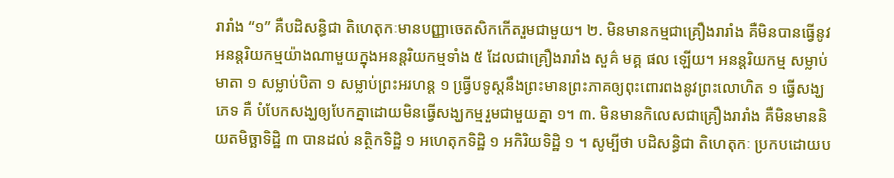រារាំង “១” គឺបដិសន្ធិជា តិហេតុកៈមានបញ្ញាចេតសិកកេីតរួមជាមួយ។ ២. មិនមានកម្មជាគ្រឿងរារាំង គឺមិនបានធ្វេីនូវអនន្តរិយកម្មយ៉ាងណាមួយក្នុងអនន្តរិយកម្មទាំង ៥ ដែលជាគ្រឿងរារាំង សួគ៌ មគ្គ ផល ឡេីយ។ អនន្តរិយកម្ម សម្លាប់មាតា ១ សម្លាប់បិតា ១ សម្លាប់ព្រះអរហន្ត ១ ធ្វេី្របទូស្តនឹងព្រះមានព្រះភាគឲ្យពុះពេារពងនូវព្រះលេាហិត ១ ធ្វេីសង្ឃភេទ គឺ បំបែកសង្ឃឲ្យបែកគ្នាដេាយមិនធ្វេីសង្ឃកម្មរួមជាមួយគ្នា ១។ ៣. មិនមានកិលេសជាគ្រឿងរារាំង គឺមិនមាននិយតមិច្ឆាទិដ្ឋិ ៣ បានដល់ នត្ថិកទិដ្ឋិ ១ អហេតុកទិដ្ឋិ ១ អកិរិយទិដ្ឋិ ១ ។ សូម្បីថា បដិសន្ធិជា តិហេតុកៈ ប្រកបដេាយប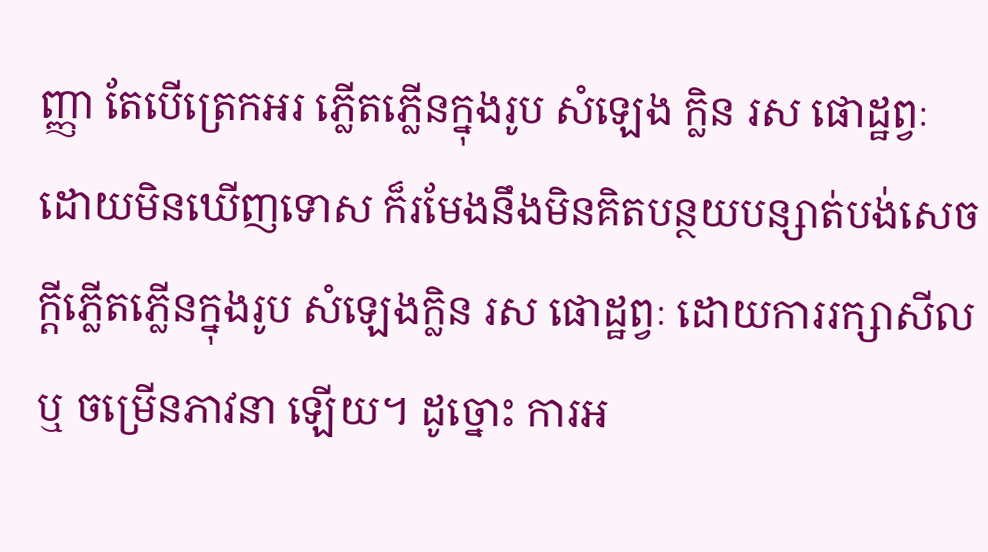ញ្ញា តែបេីត្រេកអរ ភ្លេីតភ្លេីនក្នុងរូប សំឡេង ក្លិន រស ផេាដ្ឋព្វៈ ដេាយមិនឃេីញទេាស ក៏រមែងនឹងមិនគិតបន្ថយបន្សាត់បង់សេចក្តីភ្លេីតភ្លេីនក្នុងរូប សំឡេងក្លិន រស ផេាដ្ឋព្វៈ ដេាយការរក្សាសីល ឬ ចម្រេីនភាវនា ឡេីយ។ ដូច្នេាះ ការអ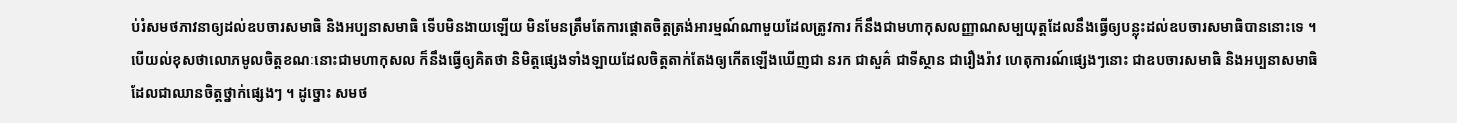ប់រំសមថភាវនាឲ្យដល់ឧបចារសមាធិ និងអប្បនាសមាធិ ទេីបមិនងាយឡេីយ មិនមែនត្រឹមតែការផ្តេាតចិត្តត្រង់អារម្មណ៍ណាមួយដែលត្រូវការ ក៏នឹងជាមហាកុសលញ្ញាណសម្បយុត្តដែលនឹងធ្វេីឲ្យបន្លុះដល់ឧបចារសមាធិបាននេាះទេ ។ បេីយល់ខុសថាលេាភមូលចិត្តខណៈនេាះជាមហាកុសល ក៏នឹងធ្វេីឲ្យគិតថា និមិត្តផ្សេងទាំងឡាយដែលចិត្តតាក់តែងឲ្យកេីតឡេីងឃេីញជា នរក ជាសួគ៌ ជាទីស្ថាន ជារឿងរ៉ាវ ហេតុការណ៍ផ្សេងៗនេាះ ជាឧបចារសមាធិ និងអប្បនាសមាធិ ដែលជាឈានចិត្តថ្នាក់ផ្សេងៗ ។ ដូច្នេាះ សមថ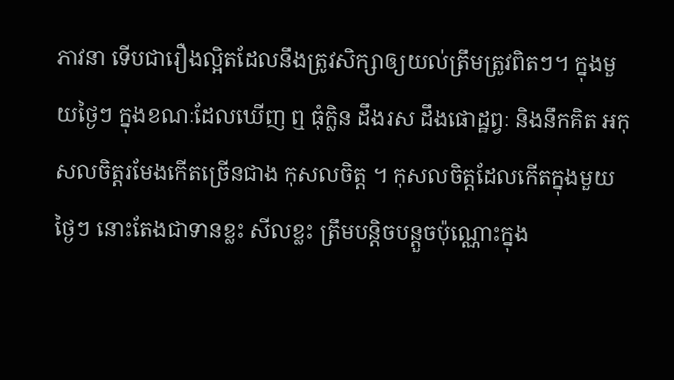ភាវនា ទេីបជារឿងល្អិតដែលនឹងត្រូវសិក្សាឲ្យយល់ត្រឹមត្រូវពិតៗ។ ក្នុងមួយថ្ងៃៗ ក្នុងខណៈដែលឃេីញ ឮ ធុំក្លិន ដឹងរស ដឹងផេាដ្ឋព្វៈ និងនឹកគិត អកុសលចិត្តរមែងកេីតច្រេីនជាង កុសលចិត្ត ។ កុសលចិត្តដែលកេីតក្នុងមួយថ្ងៃៗ នេាះតែងជាទានខ្លះ សីលខ្លះ ត្រឹមបន្តិចបន្តួចប៉ុណ្ណេាះក្នុង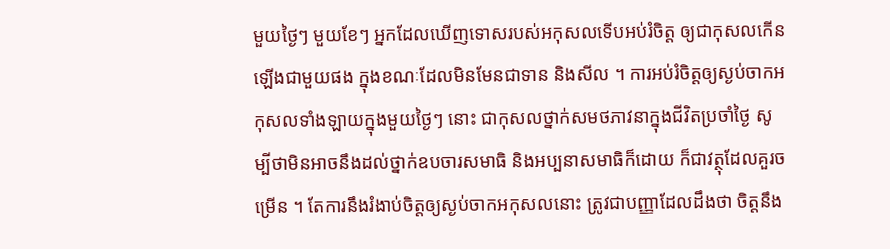មួយថ្ងៃៗ មួយខែៗ អ្នកដែលឃេីញទេាសរបស់អកុសលទេីបអប់រំចិត្ត ឲ្យជាកុសលកេីនឡេីងជាមួយផង ក្នុងខណៈដែលមិនមែនជាទាន និងសីល ។ ការអប់រំចិត្តឲ្យស្ងប់ចាកអកុសលទាំងឡាយក្នុងមួយថ្ងៃៗ នេាះ ជាកុសលថ្នាក់សមថភាវនាក្នុងជីវិតប្រចាំថ្ងៃ សូម្បីថាមិនអាចនឹងដល់ថ្នាក់ឧបចារសមាធិ និងអប្បនាសមាធិក៏ដេាយ ក៏ជាវត្ថុដែលគួរចម្រេីន ។ តែការនឹងរំងាប់ចិត្តឲ្យស្ងប់ចាកអកុសលនេាះ ត្រូវជាបញ្ញាដែលដឹងថា ចិត្តនឹង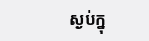ស្ងប់ក្នុ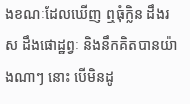ងខណៈដែលឃេីញ ឮធុំក្លិន ដឹងរស ដឹងផេាដ្ឋព្វៈ និងនឹកគិតបានយ៉ាងណាៗ នេាះ បេីមិនដូ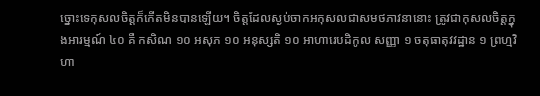ច្នេាះទេកុសលចិត្តក៏កេីតមិនបានឡេីយ។ ចិត្តដែលស្ងប់ចាកអកុសលជាសមថភាវនានេាះ ត្រូវជាកុសលចិត្តក្នុងអារម្មណ៍ ៤០ គឺ កសិណ ១០ អសុភ ១០ អនុស្សតិ ១០ អាហារេបដិកូល សញ្ញា ១ ចតុធាតុវវដ្ឋាន ១ ព្រហ្មវិហា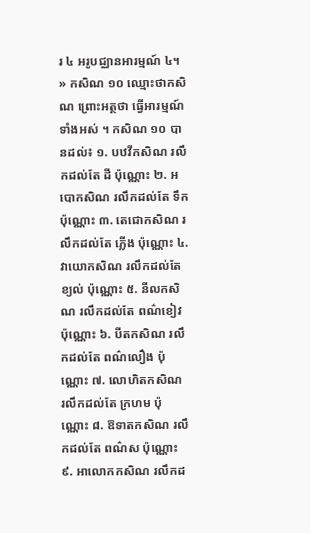រ ៤ អរូបជ្ឈានអារម្មណ៍ ៤។ » កសិណ ១០ ឈ្មេាះថាកសិណ ព្រេាះអត្ថថា ធ្វេីអារម្មណ៍ទាំងអស់ ។ កសិណ ១០ បានដល់៖ ១. បឋវីកសិណ រលឹកដល់តែ ដី ប៉ុណ្ណេាះ ២. អបេាកសិណ រលឹកដល់តែ ទឹក ប៉ុណ្ណេាះ ៣. តេជេាកសិណ រលឹកដល់តែ ភ្លេីង ប៉ុណ្ណេាះ ៤. វាយេាកសិណ រលឹកដល់តែខ្យល់ ប៉ុណ្ណេាះ ៥. នីលកសិណ រលឹកដល់តែ ពណ៌ខៀវ ប៉ុណ្ណេាះ ៦. បីតកសិណ រលឹកដល់តែ ពណ៌លឿង ប៉ុណ្ណេាះ ៧. លេាហិតកសិណ រលឹកដល់តែ ក្រហម ប៉ុណ្ណេាះ ៨. ឱទាតកសិណ រលឹកដល់តែ ពណ៌ស ប៉ុណ្ណេាះ ៩. អាលេាកកសិណ រលឹកដ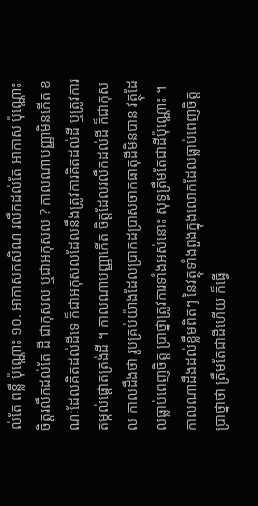ល់តែ ពន្លឺ ប៉ុណ្ណេាះ ១០. អាកាសកសិណ រលឹកដល់តែ អាកាស ប៉ុណ្ណេាះ ចិត្តរលឹកដល់តែ ដី ជាកុសល ឬជាអកុសល ? កាលណាបញ្ញាមិនកេីត ខណៈដែលគិតដល់ដីទេ ក៏ជាអកុសលដែលនឹងត្រូវការគិតដល់ដី ឬត្រូវការតម្កល់ផ្តេាតត្រង់ដី ។ កាលណាបញ្ញាកេីត ចិត្តដែលរលឹកដល់ដី ក៏ជាកុសល កាលដឹងថា រូបគ្រប់យ៉ាងដែលប្រាកដប្រាសចាកធាតុដីមិនបាន វត្ថុដែលធ្លាប់ពេញចិត្ត ប្រាថ្នាត្រូវការទាំងអស់នេាះ សុទ្ធត្រឹមតែជាដីប៉ុណ្ណេាះ ។ កាលណាដឹងដល់ខ្លឹមពិតៗ នៃវត្ថុទាំងពួងក្នុងលេាកដែលធ្លាប់ពេញចិត្ត ប្រាថ្នាថា ត្រឹមតែជាដីហេីយ ក៏ធ្វេី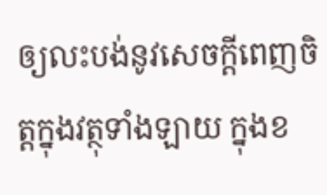ឲ្យលះបង់នូវសេចក្តីពេញចិត្តក្នុងវត្ថុទាំងឡាយ ក្នុងខ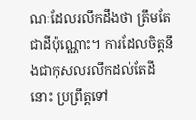ណៈដែលរលឹកដឹងថា ត្រឹមតែជាដីប៉ុណ្ណេាះ។ ការដែលចិត្តនឹងជាកុសលរលឹកដល់តែដីនេាះ ប្រព្រឹត្តទៅ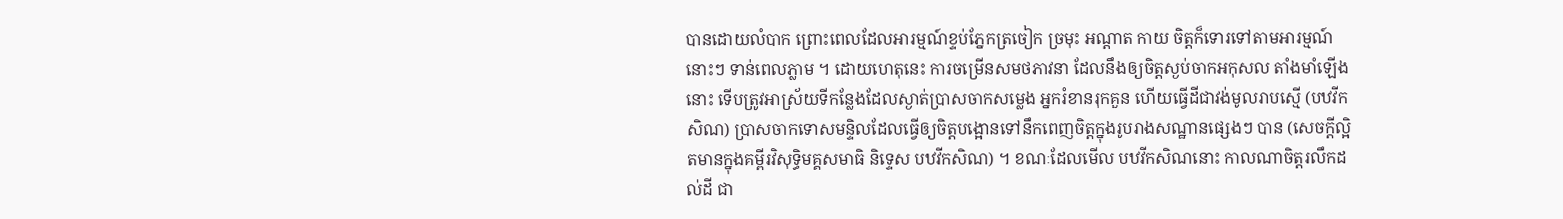បានដេាយលំបាក ព្រេាះពេលដែលអារម្មណ៍ខ្ទប់ភ្នែកត្រចៀក ច្រមុះ អណ្តាត កាយ ចិត្តក៏ទេារទៅតាមអារម្មណ៍នេាះៗ ទាន់ពេលភ្លាម ។ ដេាយហេតុនេះ ការចម្រេីនសមថភាវនា ដែលនឹងឲ្យចិត្តស្ងប់ចាកអកុសល តាំងមាំឡេីងនេាះ ទេីបត្រូវអាស្រ័យទីកន្លែងដែលស្ងាត់ប្រាសចាកសម្លេង អ្នករំខានរុកគួន ហេីយធ្វេីដីជាវង់មូលរាបស្មេី (បឋវីកសិណ) ប្រាសចាកទេាសមន្ទិលដែលធ្វេីឲ្យចិត្តបង្អេានទៅនឹកពេញចិត្តក្នុងរូបរាងសណ្ឋានផ្សេងៗ បាន (សេចក្តីល្អិតមានក្នុងគម្ពីរវិសុទ្ធិមគ្គសមាធិ និទេ្ទស បឋវីកសិណ) ។ ខណៈដែលមេីល បឋវីកសិណនេាះ កាលណាចិត្តរលឹកដល់ដី ជា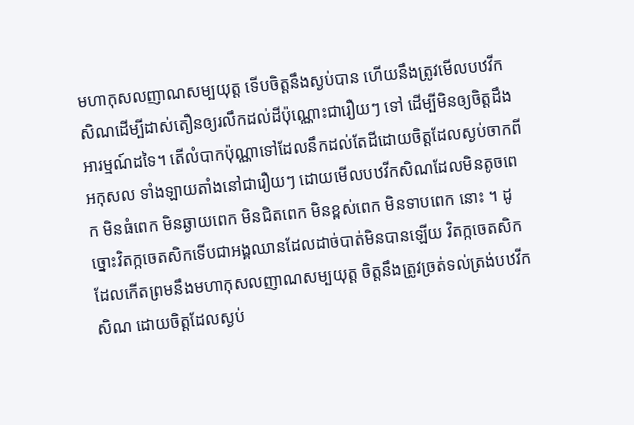មហាកុសលញាណសម្បយុត្ត ទេីបចិត្តនឹងស្ងប់បាន ហេីយនឹងត្រូវមេីលបឋវីកសិណដេីម្បីដាស់តឿនឲ្យរលឹកដល់ដីប៉ុណ្ណេាះជារឿយៗ ទៅ ដេីម្បីមិនឲ្យចិត្តដឹងអារម្មណ៍ដទៃ។ តេីលំបាកប៉ុណ្ណាទៅដែលនឹកដល់តែដីដេាយចិត្តដែលស្ងប់ចាកពីអកុសល ទាំងឡាយតាំងនៅជារឿយៗ ដេាយមេីលបឋវីកសិណដែលមិនតូចពេក មិនធំពេក មិនឆ្ងាយពេក មិនជិតពេក មិនខ្ពស់ពេក មិនទាបពេក នេាះ ។ ដូច្នេាះវិតក្កចេតសិកទេីបជាអង្គឈានដែលដាច់បាត់មិនបានឡេីយ វិតក្កចេតសិកដែលកេីតព្រមនឹងមហាកុសលញាណសម្បយុត្ត ចិត្តនឹងត្រូវច្រត់ទល់ត្រង់បឋវីកសិណ ដេាយចិត្តដែលស្ងប់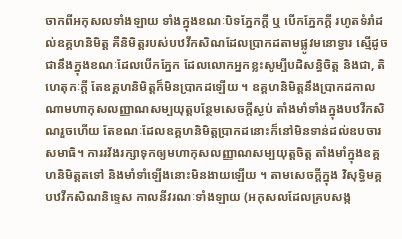ចាកពីអកុសលទាំងឡាយ ទាំងក្នុងខណៈបិទភ្នែកក្តី ឬ បេីកភ្នែកក្តី រហូតទំរាំដល់ឧគ្គហនិមិត្ត គឺនិមិត្តរបស់បឋវីកសិណដែលប្រាកដតាមផ្លូវមនេាទ្វារ ស្មេីដូចជានឹងក្នុងខណៈដែលបេីកភ្នែក ដែលលេាកអ្នកខ្លះសូម្បីបដិសន្ធិចិត្ត និងជា, តិហេតុកៈក្តី តែឧគ្គហនិមិត្តក៏មិនប្រាកដឡេីយ ។ ឧគ្គហនិមិត្តនឹងប្រាកដកាលណាមហាកុសលញ្ញាណសម្បយុត្តបន្ថែមសេចក្តីស្ងប់ តាំងមាំទាំងក្នុងបឋវីកសិណរួចហេីយ តែខណៈដែលឧគ្គហនិមិត្តប្រាកដនេាះក៏នៅមិនទាន់ដល់ឧបចារសមាធិ។ ការរវ័ងរក្សាទុកឲ្យមហាកុសលញ្ញាណសម្បយុត្តចិត្ត តាំងមាំក្នុងឧគ្គហនិមិត្តតទៅ និងមាំទាំឡេីងនេាះមិនងាយឡេីយ ។ តាមសេចក្តីក្នុង វិសុទ្ធិមគ្គបឋវីកសិណនិទ្ទេស កាលនីវរណៈទាំងឡាយ (អកុសលដែលគ្របសង្ក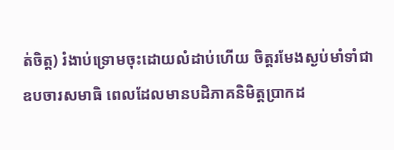ត់ចិត្ត) រំងាប់ទ្រេាមចុះដេាយលំដាប់ហេីយ ចិត្តរមែងស្ងប់មាំទាំជាឧបចារសមាធិ ពេលដែលមានបដិភាគនិមិត្តប្រាកដ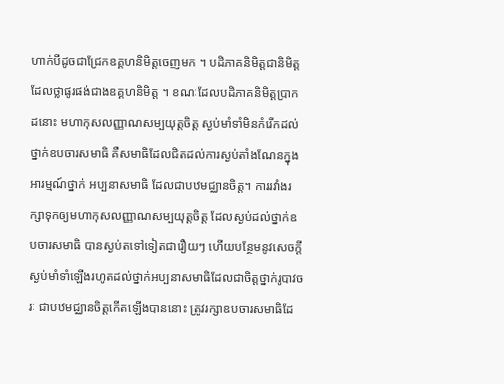ហាក់បីដូចជាជ្រែកឧគ្គហនិមិត្តចេញមក ។ បដិភាគនិមិត្តជានិមិត្តដែលថ្លាផូរផង់ជាងឧគ្គហនិមិត្ត ។ ខណៈដែលបដិភាគនិមិត្តប្រាកដនេាះ មហាកុសលញ្ញាណសម្បយុត្តចិត្ត ស្ងប់មាំទាំមិនកំរេីកដល់ថ្នាក់ឧបចារសមាធិ គឺសមាធិដែលជិតដល់ការស្ងប់តាំងណែនក្នុងអារម្មណ៍ថ្នាក់ អប្បនាសមាធិ ដែលជាបឋមជ្ឈានចិត្ត។ ការរវាំងរក្សាទុកឲ្យមហាកុសលញ្ញាណសម្បយុត្តចិត្ត ដែលស្ងប់ដល់ថ្នាក់ឧបចារសមាធិ បានស្ងប់តទៅទៀតជារឿយៗ ហេីយបន្ថែមនូវសេចក្តីស្ងប់មាំទាំឡេីងរហូតដល់ថ្នាក់អប្បនាសមាធិដែលជាចិត្តថ្នាក់រូបាវចរៈ ជាបឋមជ្ឈានចិត្តកេីតឡេីងបាននេាះ ត្រូវរក្សាឧបចារសមាធិដែ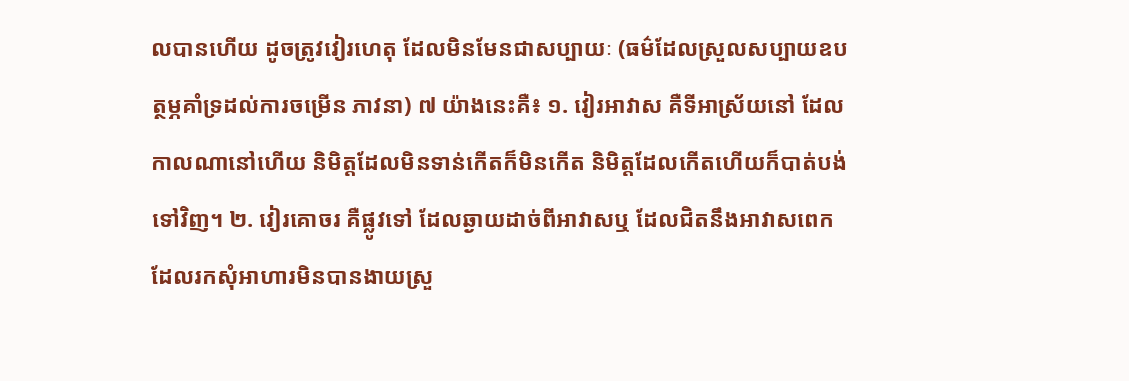លបានហេីយ ដូចត្រូវវៀរហេតុ ដែលមិនមែនជាសប្បាយៈ (ធម៌ដែលស្រួលសប្បាយឧបត្ថម្ភគាំទ្រដល់ការចម្រេីន ភាវនា) ៧ យ៉ាងនេះគឺ៖ ១. វៀរអាវាស គឺទីអាស្រ័យនៅ ដែលកាលណានៅហេីយ និមិត្តដែលមិនទាន់កេីតក៏មិនកេីត និមិត្តដែលកេីតហេីយក៏បាត់បង់ទៅវិញ។ ២. វៀរគេាចរ គឺផ្លូវទៅ ដែលឆ្ងាយដាច់ពីអាវាសឬ ដែលជិតនឹងអាវាសពេក ដែលរកសុំអាហារមិនបានងាយស្រួ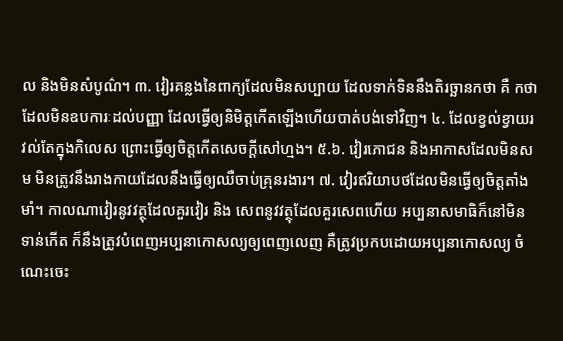ល និងមិនសំបូណ៌។ ៣. វៀរគន្លងនៃពាក្យដែលមិនសប្បាយ ដែលទាក់ទិននឹងតិរច្ឆានកថា គឺ កថាដែលមិនឧបការៈដល់បញ្ញា ដែលធ្វេីឲ្យនិមិត្តកេីតឡេីងហេីយបាត់បង់ទៅវិញ។ ៤. ដែលខ្វល់ខ្វាយរវល់តែក្នុងកិលេស ព្រេាះធ្វេីឲ្យចិត្តកេីតសេចក្តីសៅហ្មង។ ៥.៦. វៀរភេាជន និងអាកាសដែលមិនសម មិនត្រូវនឹងរាងកាយដែលនឹងធ្វេីឲ្យឈឺចាប់គ្រុនរងារ។ ៧. វៀរឥរិយាបថដែលមិនធ្វេីឲ្យចិត្តតាំងមាំ។ កាលណាវៀរនូវវត្ថុដែលគួរវៀរ និង សេពនូវវត្ថុដែលគួរសេពហេីយ អប្បនាសមាធិក៏នៅមិនទាន់កេីត ក៏នឹងត្រូវបំពេញអប្បនាកេាសល្យឲ្យពេញលេញ គឺត្រូវប្រកបដេាយអប្បនាកេាសល្យ ចំណេះចេះ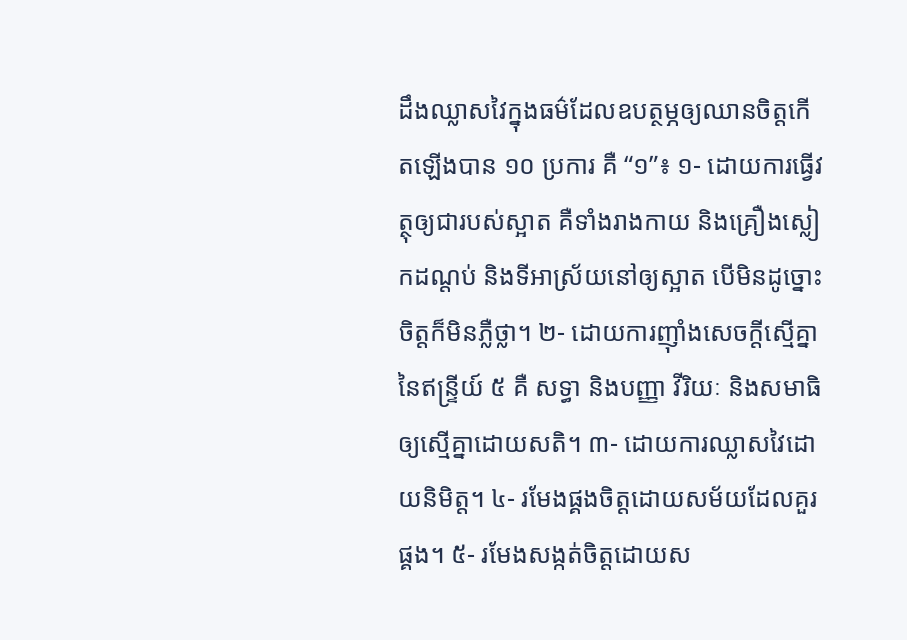ដឹងឈ្លាសវៃក្នុងធម៌ដែលឧបត្ថម្ភឲ្យឈានចិត្តកេីតឡេីងបាន ១០ ប្រការ គឺ “១”៖ ១- ដេាយការធ្វេីវត្ថុឲ្យជារបស់ស្អាត គឺទាំងរាងកាយ និងគ្រឿងស្លៀកដណ្តប់ និងទីអាស្រ័យនៅឲ្យស្អាត បេីមិនដូច្នេាះ ចិត្តក៏មិនភ្លឺថ្លា។ ២- ដេាយការញុាំងសេចក្តីស្មេីគ្នានៃឥន្ទ្រីយ៍ ៥ គឺ សទ្ធា និងបញ្ញា វីរិយៈ និងសមាធិ ឲ្យស្មេីគ្នាដេាយសតិ។ ៣- ដេាយការឈ្លាសវៃដេាយនិមិត្ត។ ៤- រមែងផ្គងចិត្តដេាយសម័យដែលគួរផ្គង។ ៥- រមែងសង្កត់ចិត្តដេាយស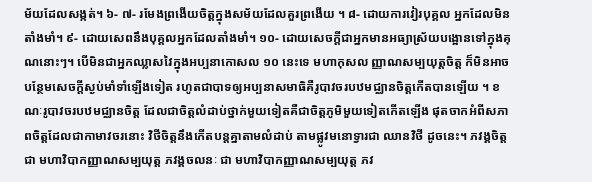ម័យដែលសង្កត់។ ៦- ៧- រមែងព្រងេីយចិត្តក្នុងសម័យដែលគួរព្រងេីយ ។ ៨- ដេាយការវៀរបុគ្គល អ្នកដែលមិនតាំងមាំ។ ៩- ដេាយសេពនឹងបុគ្គលអ្នកដែលតាំងមាំ។ ១០- ដេាយសេចក្តីជាអ្នកមានអធ្យាស្រ័យបង្អេានទៅក្នុងគុណនេាះៗ។ បេីមិនជាអ្នកឈ្លាសវៃក្នុងអប្បនាកេាសល ១០ នេះទេ មហាកុសល ញ្ញាណសម្បយុត្តចិត្ត ក៏មិនអាចបន្ថែមសេចក្តីស្ងប់មាំទាំឡេីងទៀត រហូតជាបាទឲ្យអប្បនាសមាធិគឺរូបាវចរបឋមជ្ឈានចិត្តកេីតបានឡេីយ ។ ខណៈរូបាវចរបឋមជ្ឈានចិត្ត ដែលជាចិត្តលំដាប់ថ្នាក់មួយទៀតគឺជាចិត្តភូមិមួយទៀតកេីតឡេីង ផុតចាកអំពីសភាពចិត្តដែលជាកាមាវចរនេាះ វិថីចិត្តនឹងកេីតបន្តគ្នាតាមលំដាប់ តាមផ្លូវមនេាទ្វារជា ឈានវិថី ដូចនេះ។ ភវង្គចិត្ត ជា មហាវិបាកញ្ញាណសម្បយុត្ត ភវង្គចលនៈ ជា មហាវិបាកញ្ញាណសម្បយុត្ត ភវ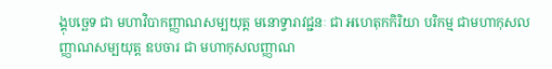ង្គុបច្ឆេទ ជា មហាវិបាកញ្ញាណសម្បយុត្ត មនេាទ្វារាវជ្ជនៈ ជា អហេតុកកិរិយា បរិកម្ម ជាមហាកុសលញ្ញាណសម្បយុត្ត ឧបចារ ជា មហាកុសលញ្ញាណ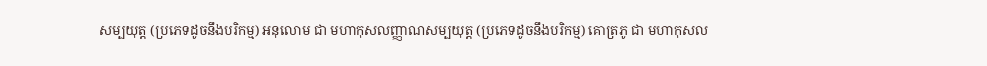សម្បយុត្ត (ប្រភេទដូចនឹងបរិកម្ម) អនុលេាម ជា មហាកុសលញ្ញាណសម្បយុត្ត (ប្រភេទដូចនឹងបរិកម្ម) គេាត្រភូ ជា មហាកុសល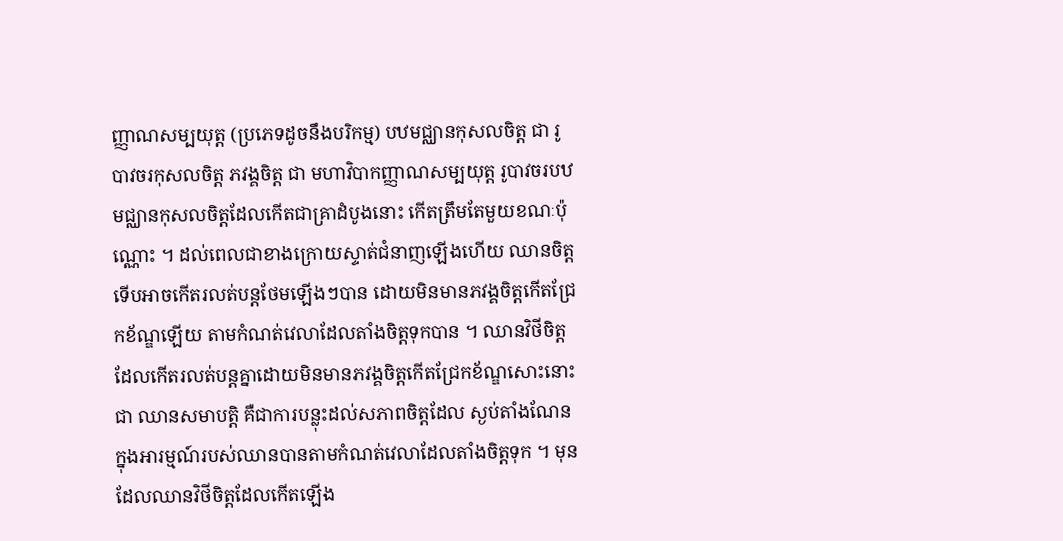ញ្ញាណសម្បយុត្ត (ប្រភេទដូចនឹងបរិកម្ម) បឋមជ្ឈានកុសលចិត្ត ជា រូបាវចរកុសលចិត្ត ភវង្គចិត្ត ជា មហាវិបាកញ្ញាណសម្បយុត្ត រូបាវចរបឋមជ្ឈានកុសលចិត្តដែលកេីតជាគ្រាដំបូងនេាះ កេីតត្រឹមតែមួយខណៈប៉ុណ្ណេាះ ។ ដល់ពេលជាខាងក្រេាយស្ទាត់ជំនាញឡេីងហេីយ ឈានចិត្តទេីបអាចកេីតរលត់បន្តថែមឡេីងៗបាន ដេាយមិនមានភវង្គចិត្តកេីតជ្រែកខ័ណ្ឌឡេីយ តាមកំណត់វេលាដែលតាំងចិត្តទុកបាន ។ ឈានវិថីចិត្តដែលកេីតរលត់បន្តគ្នាដេាយមិនមានភវង្គចិត្តកេីតជ្រែកខ័ណ្ឌសេាះនេាះ ជា ឈានសមាបត្តិ គឺជាការបន្លុះដល់សភាពចិត្តដែល ស្ងប់តាំងណែនក្នុងអារម្មណ៍របស់ឈានបានតាមកំណត់វេលាដែលតាំងចិត្តទុក ។ មុនដែលឈានវិថីចិត្តដែលកេីតឡេីង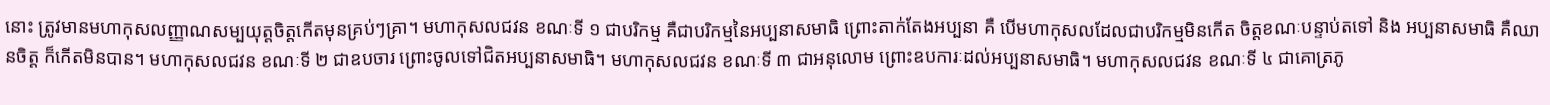នេាះ ត្រូវមានមហាកុសលញ្ញាណសម្បយុត្តចិត្តកេីតមុនគ្រប់ៗគ្រា។ មហាកុសលជវន ខណៈទី ១ ជាបរិកម្ម គឺជាបរិកម្មនៃអប្បនាសមាធិ ព្រេាះតាក់តែងអប្បនា គឺ បេីមហាកុសលដែលជាបរិកម្មមិនកេីត ចិត្តខណៈបន្ទាប់តទៅ និង អប្បនាសមាធិ គឺឈានចិត្ត ក៏កេីតមិនបាន។ មហាកុសលជវន ខណៈទី ២ ជាឧបចារ ព្រេាះចូលទៅជិតអប្បនាសមាធិ។ មហាកុសលជវន ខណៈទី ៣ ជាអនុលេាម ព្រេាះឧបការៈដល់អប្បនាសមាធិ។ មហាកុសលជវន ខណៈទី ៤ ជាគេាត្រភូ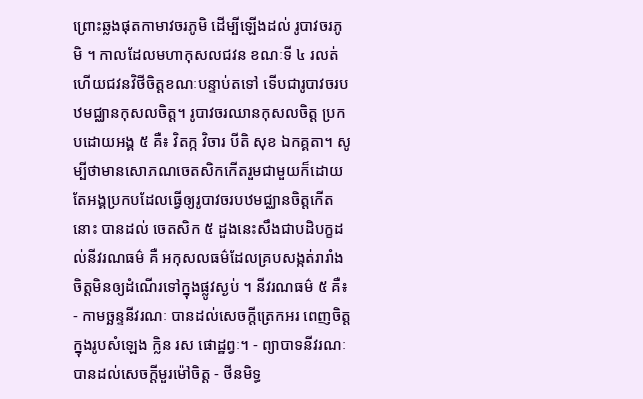ព្រេាះឆ្លងផុតកាមាវចរភូមិ ដេីម្បីឡេីងដល់ រូបាវចរភូមិ ។ កាលដែលមហាកុសលជវន ខណៈទី ៤ រលត់ហេីយជវនវិថីចិត្តខណៈបន្ទាប់តទៅ ទេីបជារូបាវចរបឋមជ្ឈានកុសលចិត្ត។ រូបាវចរឈានកុសលចិត្ត ប្រកបដេាយអង្គ ៥ គឺ៖ វិតក្ក វិចារ បីតិ សុខ ឯកគ្គតា។ សូម្បីថាមានសេាភណចេតសិកកេីតរួមជាមួយក៏ដេាយ តែអង្គប្រកបដែលធ្វេីឲ្យរូបាវចរបឋមជ្ឈានចិត្តកេីតនេាះ បានដល់ ចេតសិក ៥ ដួងនេះសឹងជាបដិបក្ខដល់នីវរណធម៌ គឺ អកុសលធម៌ដែលគ្របសង្កត់រារាំងចិត្តមិនឲ្យដំណេីរទៅក្នុងផ្លូវស្ងប់ ។ នីវរណធម៌ ៥ គឺ៖ - កាមច្ឆន្ទនីវរណៈ បានដល់សេចក្តីត្រេកអរ ពេញចិត្តក្នុងរូបសំឡេង ក្លិន រស ផេាដ្ឋព្វៈ។ - ព្យាបាទនីវរណៈ បានដល់សេចក្តីមួរម៉ៅចិត្ត - ថីនមិទ្ធ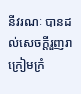នីវរណៈ បានដល់សេចក្តីរួញរា ក្រៀមក្រំ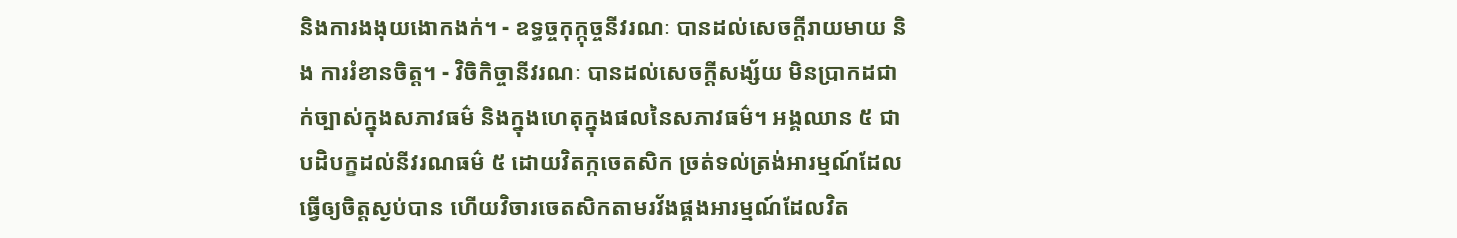និងការងងុយងេាកងក់។ - ឧទ្ធច្ចកុក្កុច្ចនីវរណៈ បានដល់សេចក្តីរាយមាយ និង ការរំខានចិត្ត។ - វិចិកិច្ចានីវរណៈ បានដល់សេចក្តីសង្ស័យ មិនប្រាកដជាក់ច្បាស់ក្នុងសភាវធម៌ និងក្នុងហេតុក្នុងផលនៃសភាវធម៌។ អង្គឈាន ៥ ជាបដិបក្ខដល់នីវរណធម៌ ៥ ដេាយវិតក្កចេតសិក ច្រត់ទល់ត្រង់អារម្មណ៍ដែលធ្វេីឲ្យចិត្តស្ងប់បាន ហេីយវិចារចេតសិកតាមរវ័ងផ្គងអារម្មណ៍ដែលវិត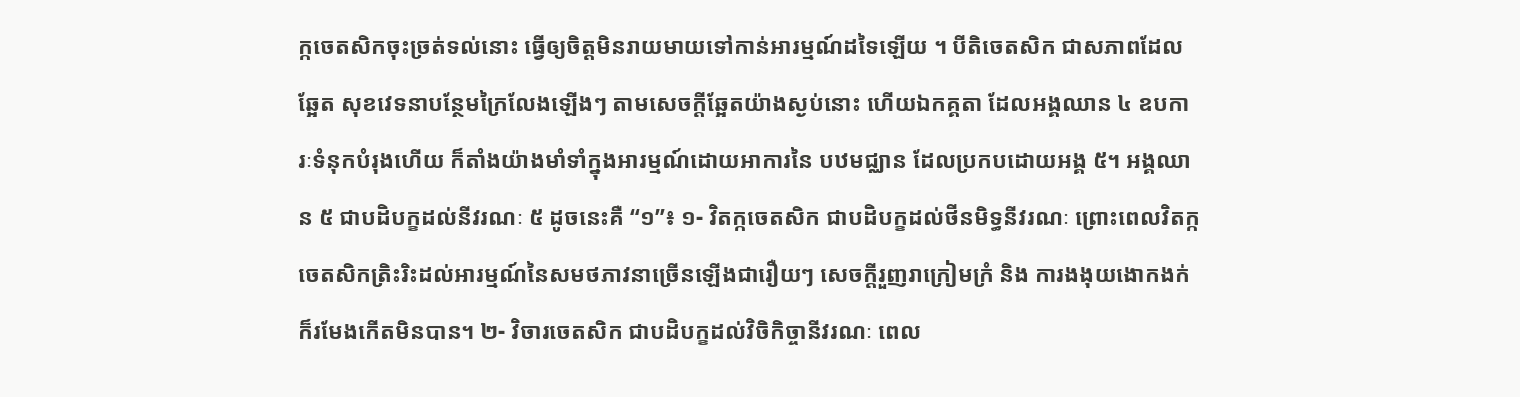ក្កចេតសិកចុះច្រត់ទល់នេាះ ធ្វេីឲ្យចិត្តមិនរាយមាយទៅកាន់អារម្មណ៍ដទៃឡេីយ ។ បីតិចេតសិក ជាសភាពដែលឆ្អែត សុខវេទនាបន្ថែមក្រៃលែងឡេីងៗ តាមសេចក្តីឆ្អែតយ៉ាងស្ងប់នេាះ ហេីយឯកគ្គតា ដែលអង្គឈាន ៤ ឧបការៈទំនុកបំរុងហេីយ ក៏តាំងយ៉ាងមាំទាំក្នុងអារម្មណ៍ដេាយអាការនៃ បឋមជ្ឈាន ដែលប្រកបដេាយអង្គ ៥។ អង្គឈាន ៥ ជាបដិបក្ខដល់នីវរណៈ ៥ ដូចនេះគឺ “១”៖ ១- វិតក្កចេតសិក ជាបដិបក្ខដល់ថីនមិទ្ធនីវរណៈ ព្រេាះពេលវិតក្កចេតសិកត្រិះរិះដល់អារម្មណ៍នៃសមថភាវនាច្រេីនឡេីងជារឿយៗ សេចក្តីរួញរាក្រៀមក្រំ និង ការងងុយងេាកងក់ ក៏រមែងកេីតមិនបាន។ ២- វិចារចេតសិក ជាបដិបក្ខដល់វិចិកិច្ចានីវរណៈ ពេល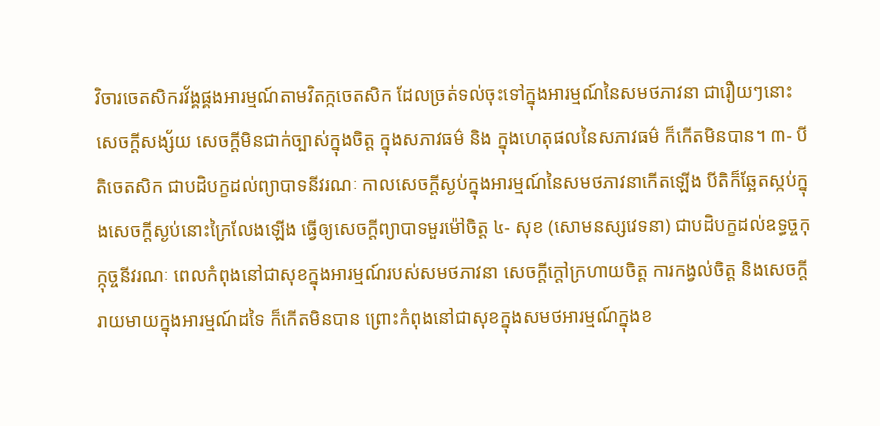វិចារចេតសិករវ័ង្គផ្គងអារម្មណ៍តាមវិតក្កចេតសិក ដែលច្រត់ទល់ចុះទៅក្នុងអារម្មណ៍នៃសមថភាវនា ជារឿយៗនេាះ សេចក្តីសង្ស័យ សេចក្តីមិនជាក់ច្បាស់ក្នុងចិត្ត ក្នុងសភាវធម៌ និង ក្នុងហេតុផលនៃសភាវធម៌ ក៏កេីតមិនបាន។ ៣- បីតិចេតសិក ជាបដិបក្ខដល់ព្យាបាទនីវរណៈ កាលសេចក្តីស្ងប់ក្នុងអារម្មណ៍នៃសមថភាវនាកេីតឡេីង បីតិក៏ឆ្អែតស្កប់ក្នុងសេចក្តីស្ងប់នេាះក្រៃលែងឡេីង ធ្វេីឲ្យសេចក្តីព្យាបាទមួរម៉ៅចិត្ត ៤- សុខ (សេាមនស្សវេទនា) ជាបដិបក្ខដល់ឧទ្ធច្ចកុក្កុច្ចនីវរណៈ ពេលកំពុងនៅជាសុខក្នុងអារម្មណ៍របស់សមថភាវនា សេចក្តីក្តៅក្រហាយចិត្ត ការកង្វល់ចិត្ត និងសេចក្តីរាយមាយក្នុងអារម្មណ៍ដទៃ ក៏កេីតមិនបាន ព្រេាះកំពុងនៅជាសុខក្នុងសមថអារម្មណ៍ក្នុងខ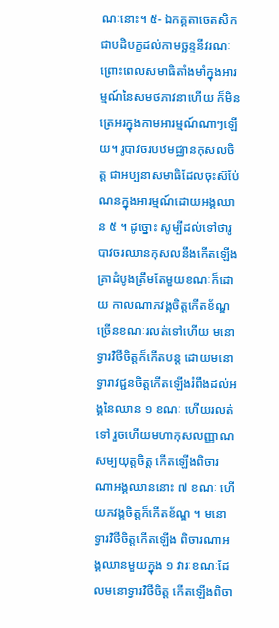ណៈនេាះ។ ៥- ឯកគ្គតាចេតសិក ជាបដិបក្ខដល់កាមច្ឆន្ទនីវរណៈ ព្រេាះពេលសមាធិតាំងមាំក្នុងអារម្មណ៍នៃសមថភាវនាហេីយ ក៏មិនត្រេអរក្នុងកាមអារម្មណ៍ណាៗឡេីយ។ រូបាវចរបឋមជ្ឈានកុសលចិត្ត ជាអប្បនាសមាធិដែលចុះស៊ប់ែណនក្នុងអារម្មណ៍ដេាយអង្គឈាន ៥ ។ ដូច្នេាះ សូម្បីដល់ទៅថារូបាវចរឈានកុសលនឹងកេីតឡេីង គ្រាដំបូងត្រឹមតែមួយខណៈក៏ដេាយ កាលណាភវង្គចិត្តកេីតខ័ណ្ឌច្រេីនខណៈរលត់ទៅហេីយ មនេាទ្វារវិថីចិត្តក៏កេីតបន្ត ដេាយមនេាទ្វារាវជ្ជនចិត្តកេីតឡេីងរំពឹងដល់អង្គនៃឈាន ១ ខណៈ ហេីយរលត់ទៅ រួចហេីយមហាកុសលញ្ញាណសម្បយុត្តចិត្ត កេីតឡេីងពិចារណាអង្គឈាននេាះ ៧ ខណៈ ហេីយភវង្គចិត្តក៏កេីតខ័ណ្ឌ ។ មនេាទ្វារវិថីចិត្តកេីតឡេីង ពិចារណាអង្គឈានមួយក្នុង ១ វារៈខណៈដែលមនេាទ្វារវិថីចិត្ត កេីតឡេីងពិចា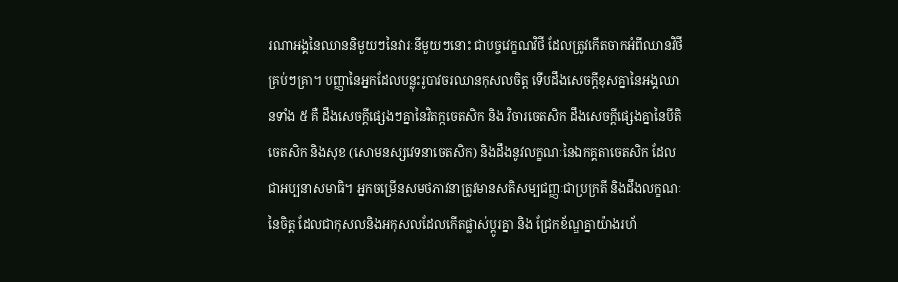រណាអង្គនៃឈាននិមួយៗនៃវារៈនីមួយៗនេាះ ជាបច្ចវេក្ខណវិថី ដែលត្រូវកេីតចាកអំពីឈានវិថីគ្រប់ៗគ្រា។ បញ្ញានៃអ្នកដែលបន្លុះរូបាវចរឈានកុសលចិត្ត ទេីបដឹងសេចក្តីខុសគ្នានៃអង្គឈានទាំង ៥ គឺ ដឹងសេចក្តីផ្សេងៗគ្នានៃវិតក្កចេតសិក និង វិចារចេតសិក ដឹងសេចក្តីផ្សេងគ្នានៃបីតិចេតសិក និងសុខ (សេាមនស្សវេទនាចេតសិក) និងដឹងនូវលក្ខណៈនៃឯកគ្គតាចេតសិក ដែលជាអប្បនាសមាធិ។ អ្នកចម្រេីនសមថភាវនាត្រូវមានសតិសម្បជញ្ញៈជាប្រក្រតី និងដឹងលក្ខណៈនៃចិត្ត ដែលជាកុសលនិងអកុសលដែលកេីតផ្លាស់ប្តូរគ្នា និង ជ្រែកខ័ណ្ឌគ្នាយ៉ាងរហ័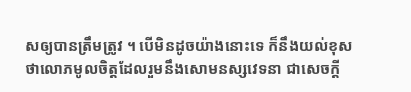សឲ្យបានត្រឹមត្រូវ ។ បេីមិនដូចយ៉ាងនេាះទេ ក៏នឹងយល់ខុសថាលេាភមូលចិត្តដែលរួមនឹងសេាមនស្សវេទនា ជាសេចក្តី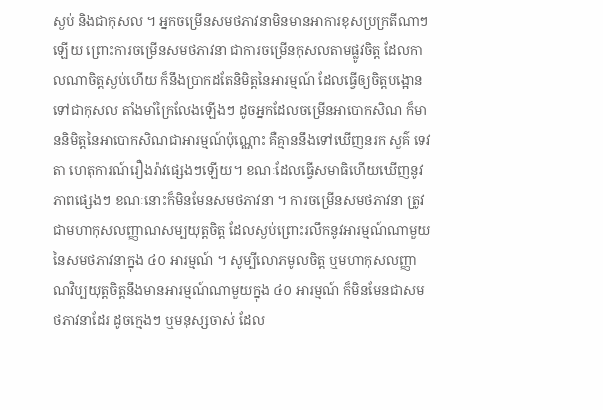ស្ងប់ និងជាកុសល ។ អ្នកចម្រេីនសមថភាវនាមិនមានអាការខុសប្រក្រតីណាៗឡេីយ ព្រេាះការចម្រេីនសមថភាវនា ជាការចម្រេីនកុសលតាមផ្លូវចិត្ត ដែលកាលណាចិត្តស្ងប់ហេីយ ក៏នឹងប្រាកដតែនិមិត្តនៃអារម្មណ៍ ដែលធ្វេីឲ្យចិត្តបង្អេានទៅជាកុសល តាំងមាំក្រៃលែងឡេីងៗ ដូចអ្នកដែលចម្រេីនអាបេាកសិណ ក៏មាននិមិត្តនៃអាបេាកសិណជាអារម្មណ៍ប៉ុណ្ណេាះ គឺគ្មាននឹងទៅឃេីញនរក សួគ៌ ទេវតា ហេតុការណ៍រឿងរ៉ាវផ្សេងៗឡេីយ។ ខណៈដែលធ្វេីសមាធិហេីយឃេីញនូវភាពផ្សេងៗ ខណៈនេាះក៏មិនមែនសមថភាវនា ។ ការចម្រេីនសមថភាវនា ត្រូវជាមហាកុសលញ្ញាណសម្បយុត្តចិត្ត ដែលស្ងប់ព្រេាះរលឹកនូវអារម្មណ៍ណាមួយនៃសមថភាវនាក្នុង ៤០ អារម្មណ៍ ។ សូម្បីលេាភមូលចិត្ត ឬមហាកុសលញ្ញាណវិប្បយុត្តចិត្តនឹងមានអារម្មណ៍ណាមួយក្នុង ៤០ អារម្មណ៍ ក៏មិនមែនជាសមថភាវនាដែរ ដូចក្មេងៗ ឬមនុស្សចាស់ ដែល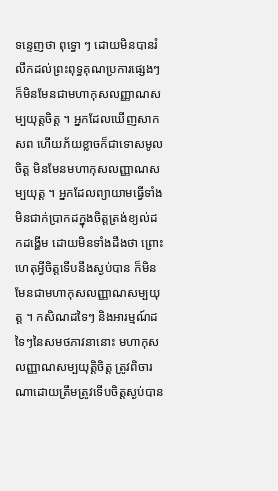ទន្ទេញថា ពុទ្ធេា ៗ ដេាយមិនបានរំលឹកដល់ព្រះពុទ្ធគុណប្រការផ្សេងៗ ក៏មិនមែនជាមហាកុសលញ្ញាណសម្បយុត្តចិត្ត ។ អ្នកដែលឃេីញសាកសព ហេីយភ័យខ្លាចក៏ជាទេាសមូលចិត្ត មិនមែនមហាកុសលញ្ញាណសម្បយុត្ត ។ អ្នកដែលព្យាយាមធ្វេីទាំងមិនជាក់ប្រាកដក្នុងចិត្តត្រង់ខ្យល់ដកដង្ហេីម ដេាយមិនទាំងដឹងថា ព្រេាះហេតុអ្វីចិត្តទេីបនឹងស្ងប់បាន ក៏មិនមែនជាមហាកុសលញ្ញាណសម្បយុត្ត ។ កសិណដទៃៗ និងអារម្មណ៍ដទៃៗនៃសមថភាវនានេាះ មហាកុសលញ្ញាណសម្បយុត្តិចិត្ត ត្រូវពិចារណាដេាយត្រឹមត្រូវទេីបចិត្តស្ងប់បាន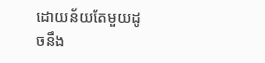ដេាយន័យតែមួយដូចនឹង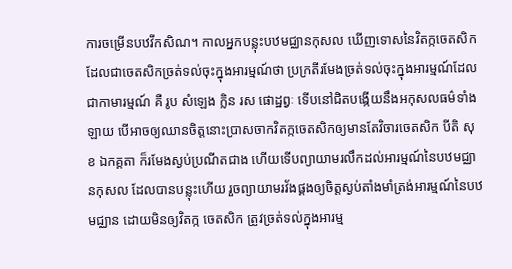ការចម្រេីនបឋវីកសិណ។ កាលអ្នកបន្លុះបឋមជ្ឈានកុសល ឃេីញទេាសនៃវិតក្កចេតសិក ដែលជាចេតសិកច្រត់ទល់ចុះក្នុងអារម្មណ៍ថា ប្រក្រតីរមែងច្រត់ទល់ចុះក្នុងអារម្មណ៍ដែលជាកាមារម្មណ៍ គឺ រូប សំឡេង ក្លិន រស ផេាដ្ឋព្វៈ ទេីបនៅជិតបង្កេីយនឹងអកុសលធម៌ទាំងឡាយ បេីអាចឲ្យឈានចិត្តនេាះប្រាសចាកវិតក្កចេតសិកឲ្យមានតែវិចារចេតសិក បីតិ សុខ ឯកគ្គតា ក៏រមែងស្ងប់ប្រណីតជាង ហេីយទេីបព្យាយាមរលឹកដល់អារម្មណ៍នៃបឋមជ្ឈានកុសល ដែលបានបន្លុះហេីយ រួចព្យាយាមរវ័ងផ្គងឲ្យចិត្តស្ងប់តាំងមាំត្រង់អារម្មណ៍នៃបឋមជ្ឈាន ដេាយមិនឲ្យវិតក្ក ចេតសិក ត្រូវច្រត់ទល់ក្នុងអារម្ម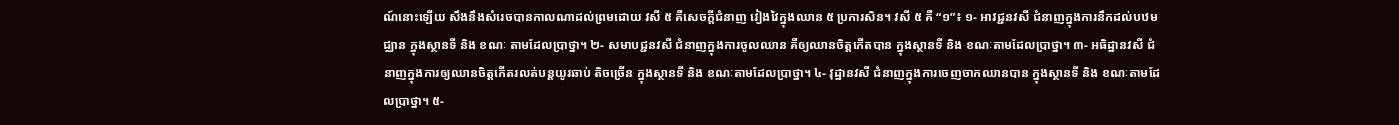ណ៍នេាះឡេីយ សឹងនឹងសំរេចបានកាលណាដល់ព្រមដេាយ វសី ៥ គឺសេចក្តីជំនាញ វៀងវៃក្នុងឈាន ៥ ប្រការសិន។ វសី ៥ គឺ “១”៖ ១- អាវជ្ជនវសី ជំនាញក្នុងការនឹកដល់បឋមជ្ឈាន ក្នុងស្ថានទី និង ខណៈ តាមដែលប្រាថ្នា។ ២- សមាបជ្ជនវសី ជំនាញក្នុងការចូលឈាន គឺឲ្យឈានចិត្តកេីតបាន ក្នុងស្ថានទី និង ខណៈតាមដែលប្រាថ្នា។ ៣- អធិដ្ឋានវសី ជំនាញក្នុងការឲ្យឈានចិត្តកេីតរលត់បន្តយូរឆាប់ តិចច្រេីន ក្នុងស្ថានទី និង ខណៈតាមដែលប្រាថ្នា។ ៤- វុដ្ឋានវសី ជំនាញក្នុងការចេញចាកឈានបាន ក្នុងស្ថានទី និង ខណៈតាមដែលប្រាថ្នា។ ៥-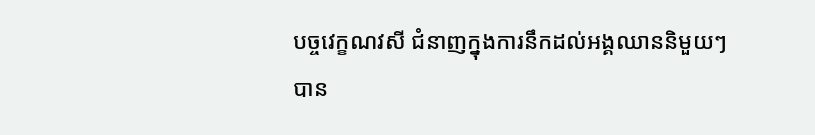បច្ចវេក្ខណវសី ជំនាញក្នុងការនឹកដល់អង្គឈាននិមួយៗបាន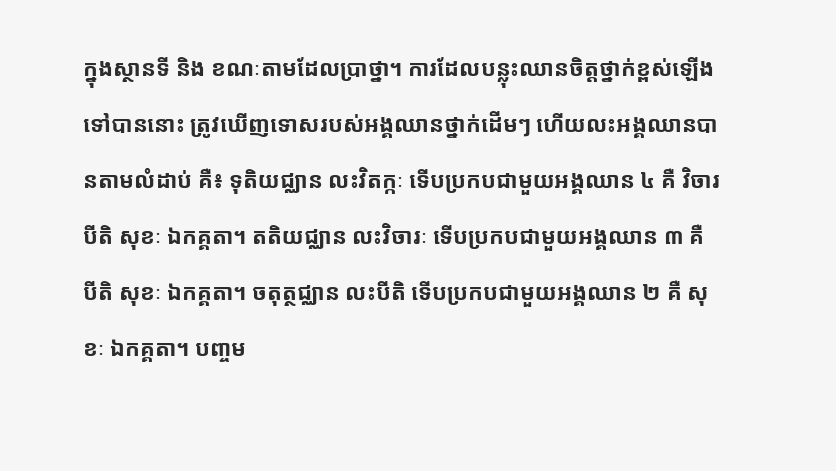ក្នុងស្ថានទី និង ខណៈតាមដែលប្រាថ្នា។ ការដែលបន្លុះឈានចិត្តថ្នាក់ខ្ពស់ឡេីងទៅបាននេាះ ត្រូវឃេីញទេាសរបស់អង្គឈានថ្នាក់ដេីមៗ ហេីយលះអង្គឈានបានតាមលំដាប់ គឺ៖ ទុតិយជ្ឈាន លះវិតក្កៈ ទេីបប្រកបជាមួយអង្គឈាន ៤ គឺ វិចារ បីតិ សុខៈ ឯកគ្គតា។ តតិយជ្ឈាន លះវិចារៈ ទេីបប្រកបជាមួយអង្គឈាន ៣ គឺ បីតិ សុខៈ ឯកគ្គតា។ ចតុត្ថជ្ឈាន លះបីតិ ទេីបប្រកបជាមួយអង្គឈាន ២ គឺ សុខៈ ឯកគ្គតា។ បពា្ចម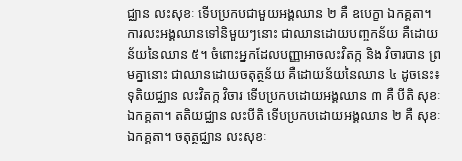ជ្ឈាន លះសុខៈ ទេីបប្រកបជាមួយអង្គឈាន ២ គឺ ឧបេក្ខា ឯកគ្គតា។ ការលះអង្គឈានទៅនិមួយៗនេាះ ជាឈានដេាយបពា្ចកន័យ គឺដេាយន័យនៃឈាន ៥។ ចំពេាះអ្នកដែលបញ្ញាអាចលះវិតក្ក និង វិចារបាន ព្រមគ្នានេាះ ជាឈានដេាយចតុត្ថន័យ គឺដេាយន័យនៃឈាន ៤ ដូចនេះ៖ ទុតិយជ្ឈាន លះវិតក្ក វិចារ ទេីបប្រកបដេាយអង្គឈាន ៣ គឺ បីតិ សុខៈ ឯកគ្គតា។ តតិយជ្ឈាន លះបីតិ ទេីបប្រកបដេាយអង្គឈាន ២ គឺ សុខៈ ឯកគ្គតា។ ចតុត្ថជ្ឈាន លះសុខៈ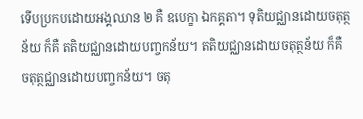ទេីបប្រកបដេាយអង្គឈាន ២ គឺ ឧបេក្ខា ឯកគ្គតា។ ទុតិយជ្ឈានដេាយចតុត្ថន័យ ក៏គឺ តតិយជ្ឈានដេាយបពា្ចកន័យ។ តតិយជ្ឈានដេាយចតុត្ថន័យ ក៏គឺ ចតុត្ថជ្ឈានដេាយបពា្ចកន័យ។ ចតុ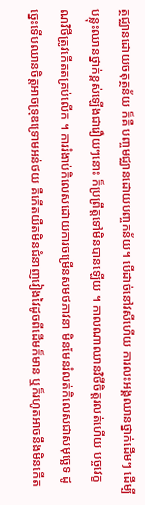ត្ថជ្ឈានដេាយចតុត្ថន័យ ក៏គឺ បពា្ចមជ្ឈានដេាយបពា្ចកន័យ។ បេីដាច់នៅវសីហេីយ ការលះអង្គឈានថ្នាក់ដេីមៗ ដេីម្បីបន្លុះឈានថ្នាក់ខ្ពស់ឡេីងជារឿយៗនេាះ ក៏ប្រព្រឹត្តទៅមិនបានឡេីយ ។ កាលណាឈានវិថីចិត្តរលត់ហេីយ បច្ចវេក្ខណវិថីត្រូវកេីតតគ្រប់លេីក ។ ការរំងាប់កិលេសដេាយការចម្រេីនសមថភាវនា មិនមែនរំលត់កិលេសជាសមុច្ឆេទ ដូច្នេះទេីបឈានចិត្តអាចទ្រុឌទ្រេាមអន់ថយ គឺកេីតយឺតមិនជំនាញវៀងវៃដូចពីដេីមក៏មាន ឬក៏រហូតអាចនឹងមិនកេីត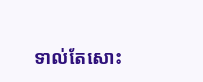ទាល់តែសេាះ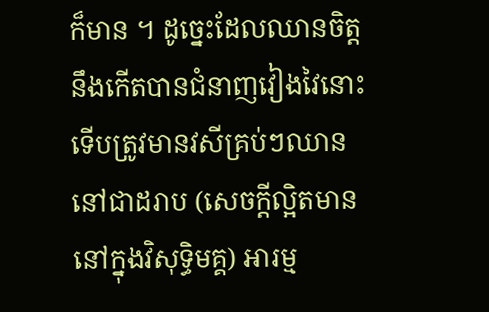ក៏មាន ។ ដូច្នេះដែលឈានចិត្តនឹងកេីតបានជំនាញវៀងវៃនេាះ ទេីបត្រូវមានវសីគ្រប់ៗឈាននៅជាដរាប (សេចក្តីល្អិតមាននៅក្នុងវិសុទ្ធិមគ្គ) អារម្ម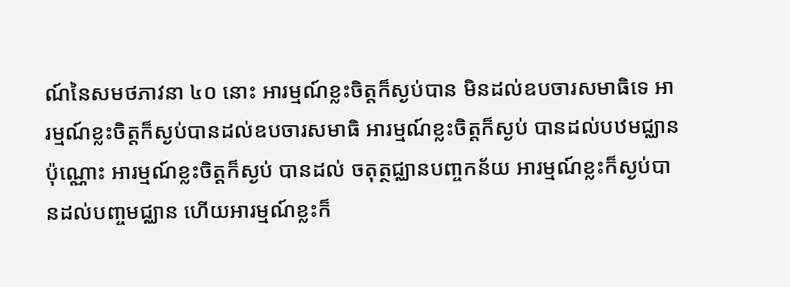ណ៍នៃសមថភាវនា ៤០ នេាះ អារម្មណ៍ខ្លះចិត្តក៏ស្ងប់បាន មិនដល់ឧបចារសមាធិទេ អារម្មណ៍ខ្លះចិត្តក៏ស្ងប់បានដល់ឧបចារសមាធិ អារម្មណ៍ខ្លះចិត្តក៏ស្ងប់ បានដល់បឋមជ្ឈានប៉ុណ្ណេាះ អារម្មណ៍ខ្លះចិត្តក៏ស្ងប់ បានដល់ ចតុត្ថជ្ឈានបពា្ចកន័យ អារម្មណ៍ខ្លះក៏ស្ងប់បានដល់បពា្ចមជ្ឈាន ហេីយអារម្មណ៍ខ្លះក៏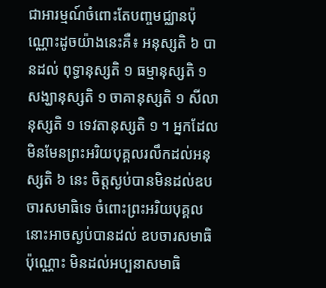ជាអារម្មណ៍ចំពេាះតែបពា្ចមជ្ឈានប៉ុណ្ណេាះដូចយ៉ាងនេះគឺ៖ អនុស្សតិ ៦ បានដល់ ពុទ្ធានុស្សតិ ១ ធម្មានុស្សតិ ១ សង្ឃានុស្សតិ ១ ចាគានុស្សតិ ១ សីលានុស្សតិ ១ ទេវតានុស្សតិ ១ ។ អ្នកដែលមិនមែនព្រះអរិយបុគ្គលរលឹកដល់អនុស្សតិ ៦ នេះ ចិត្តស្ងប់បានមិនដល់ឧបចារសមាធិទេ ចំពេាះព្រះអរិយបុគ្គលនេាះអាចស្ងប់បានដល់ ឧបចារសមាធិប៉ុណ្ណេាះ មិនដល់អប្បនាសមាធិ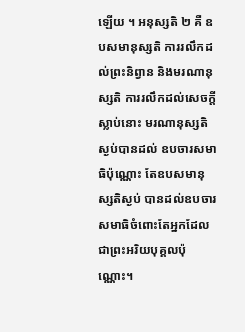ឡេីយ ។ អនុស្សតិ ២ គឺ ឧបសមានុស្សតិ ការរលឹកដល់ព្រះនិព្វាន និងមរណានុស្សតិ ការរលឹកដល់សេចក្តីស្លាប់នេាះ មរណានុស្សតិស្ងប់បានដល់ ឧបចារសមាធិប៉ុណ្ណេាះ តែឧបសមានុស្សតិស្ងប់ បានដល់ឧបចារសមាធិចំពេាះតែអ្នកដែលជាព្រះអរិយបុគ្គលប៉ុណ្ណេាះ។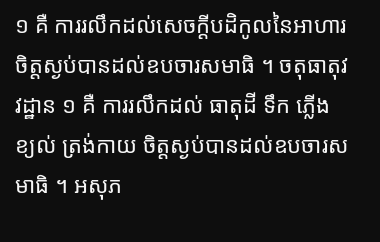១ គឺ ការរលឹកដល់សេចក្តីបដិកូលនៃអាហារ ចិត្តស្ងប់បានដល់ឧបចារសមាធិ ។ ចតុធាតុវវដ្ឋាន ១ គឺ ការរលឹកដល់ ធាតុដី ទឹក ភ្លេីង ខ្យល់ ត្រង់កាយ ចិត្តស្ងប់បានដល់ឧបចារសមាធិ ។ អសុភ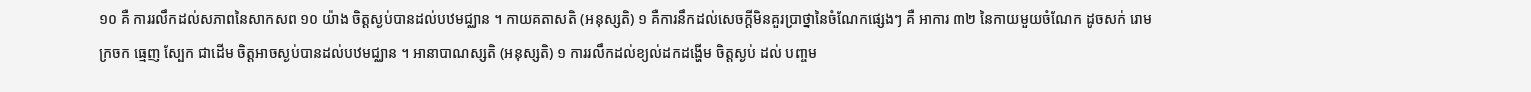១០ គឺ ការរលឹកដល់សភាពនៃសាកសព ១០ យ៉ាង ចិត្តស្ងប់បានដល់បឋមជ្ឈាន ។ កាយគតាសតិ (អនុស្សតិ) ១ គឺការនឹកដល់សេចក្តីមិនគួរប្រាថ្នានៃចំណែកផ្សេងៗ គឺ អាការ ៣២ នៃកាយមួយចំណែក ដូចសក់ រេាម ក្រចក ធ្មេញ ស្បែក ជាដេីម ចិត្តអាចស្ងប់បានដល់បឋមជ្ឈាន ។ អានាបាណស្សតិ (អនុស្សតិ) ១ ការរលឹកដល់ខ្យល់ដកដង្ហេីម ចិត្តស្ងប់ ដល់ បពា្ចម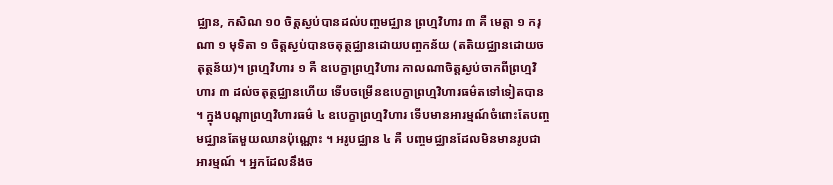ជ្ឈាន, កសិណ ១០ ចិត្តស្ងប់បានដល់បពា្ចមជ្ឈាន ព្រហ្មវិហារ ៣ គឺ មេត្តា ១ ករុណា ១ មុទិតា ១ ចិត្តស្ងប់បានចតុត្ថជ្ឈានដេាយបពា្ចកន័យ (តតិយជ្ឈានដេាយចតុត្ថន័យ)។ ព្រហ្មវិហារ ១ គឺ ឧបេក្ខាព្រហ្មវិហារ កាលណាចិត្តស្ងប់ចាកពីព្រហ្មវិហារ ៣ ដល់ចតុត្ថជ្ឈានហេីយ ទេីបចម្រេីនឧបេក្ខាព្រហ្មវិហារធម៌តទៅទៀតបាន ។ ក្នុងបណ្តាព្រហ្មវិហារធម៌ ៤ ឧបេក្ខាព្រហ្មវិហារ ទេីបមានអារម្មណ៍ចំពេាះតែបពា្ចមជ្ឈានតែមួយឈានប៉ុណ្ណេាះ ។ អរូបជ្ឈាន ៤ គឺ បពា្ចមជ្ឈានដែលមិនមានរូបជាអារម្មណ៍ ។ អ្នកដែលនឹងច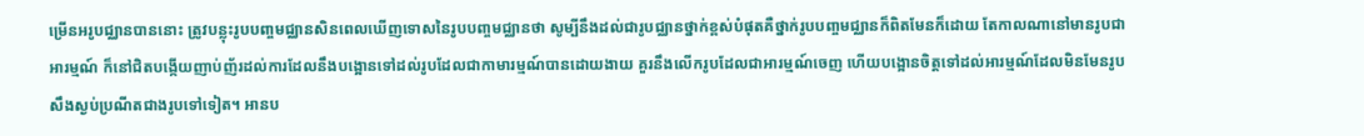ម្រេីនអរូបជ្ឈានបាននេាះ ត្រូវបន្លុះរូបបពា្ចមជ្ឈានសិនពេលឃេីញទេាសនៃរូបបពា្ចមជ្ឈានថា សូម្បីនឹងដល់ជារូបជ្ឈានថ្នាក់ខ្ពស់បំផុតគឺថ្នាក់រូបបពា្ចមជ្ឈានក៏ពិតមែនក៏ដេាយ តែកាលណានៅមានរូបជាអារម្មណ៍ ក៏នៅជិតបង្កេីយញាប់ញ័រដល់ការដែលនឹងបង្អេានទៅដល់រូបដែលជាកាមារម្មណ៍បានដេាយងាយ គួរនឹងលេីករូបដែលជាអារម្មណ៍ចេញ ហេីយបង្អេានចិត្តទៅដល់អារម្មណ៍ដែលមិនមែនរូប សឹងស្ងប់ប្រណីតជាងរូបទៅទៀត។ អានប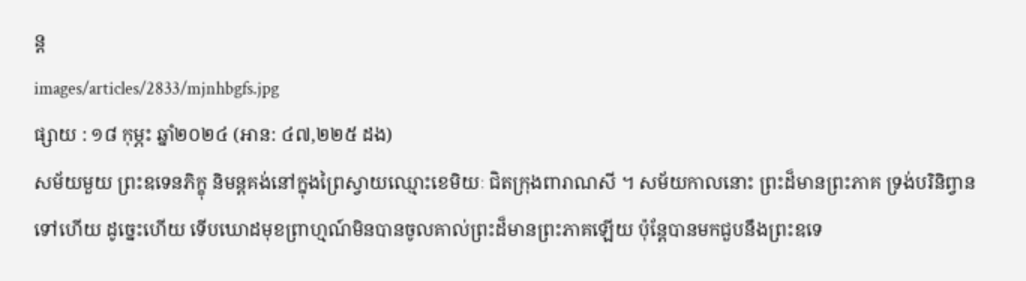ន្ត
images/articles/2833/mjnhbgfs.jpg
ផ្សាយ : ១៨ កុម្ភះ ឆ្នាំ២០២៤ (អាន: ៤៧,២២៥ ដង)
សម័យមួយ ព្រះឧទេនភិក្ខុ និមន្តគង់នៅក្នុងព្រៃស្វាយឈ្មោះខេមិយៈ ជិតក្រុងពារាណសី ។ សម័យកាលនោះ ព្រះដ៏មានព្រះភាគ ទ្រង់បរិនិព្វានទៅហើយ ដូច្នេះហើយ ទើបឃោដមុខព្រាហ្មណ៍មិនបានចូលគាល់ព្រះដ៏មានព្រះភាគឡើយ ប៉ុន្តែបានមកជួបនឹងព្រះឧទេ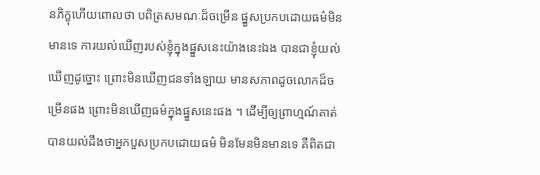នភិក្ខុហើយពោលថា បពិត្រសមណៈដ៏ចម្រើន ផ្នួសប្រកបដោយធម៌មិនមានទេ ការយល់ឃើញរបស់ខ្ញុំក្នុងផ្នួសនេះយ៉ាងនេះឯង បានជាខ្ញុំយល់ឃើញដូច្នោះ ព្រោះមិនឃើញជនទាំងឡាយ មានសភាពដូចលោកដ៏ចម្រើនផង ព្រោះមិនឃើញធម៌ក្នុងផ្នួសនេះផង ។ ដើម្បីឲ្យព្រាហ្មណ៍គាត់បានយល់ដឹងថាអ្នកបួសប្រកបដោយធម៌ មិនមែនមិនមានទេ គឺពិតជា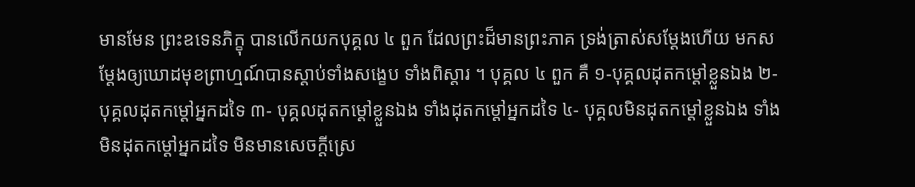មានមែន ព្រះឧទេនភិក្ខុ បានលើកយកបុគ្គល ៤ ពួក ដែលព្រះដ៏មានព្រះភាគ ទ្រង់ត្រាស់សម្ដែងហើយ មកសម្ដែងឲ្យឃោដមុខព្រាហ្មណ៍បានស្ដាប់ទាំងសង្ខេប ទាំងពិស្ដារ ។ បុគ្គល ៤ ពួក គឺ ១-បុគ្គលដុតកម្ដៅខ្លួនឯង ២-បុគ្គលដុតកម្ដៅអ្នកដទៃ ៣- បុគ្គលដុតកម្ដៅខ្លួនឯង ទាំងដុតកម្ដៅអ្នកដទៃ ៤- បុគ្គលមិនដុតកម្ដៅខ្លួនឯង ទាំងមិនដុតកម្ដៅអ្នកដទៃ មិនមានសេចក្ដីស្រេ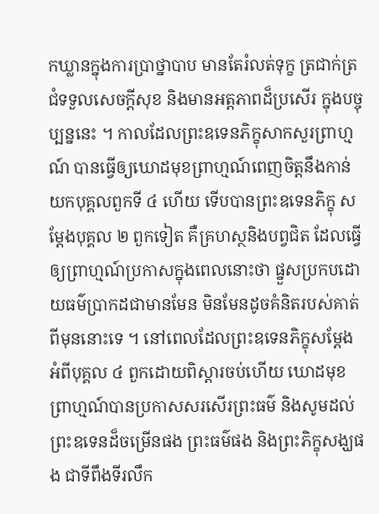កឃ្លានក្នុងការប្រាថ្នាបាប មានតែរំលត់ទុក្ខ ត្រជាក់ត្រជំទទួលសេចក្ដីសុខ និងមានអត្តភាពដ៏ប្រសើរ ក្នុងបច្ចុប្បន្ននេះ ។ កាលដែលព្រះឧទេនភិក្ខុសាកសួរព្រាហ្មណ៍ បានធ្វើឲ្យឃោដមុខព្រាហ្មណ៍ពេញចិត្តនឹងកាន់យកបុគ្គលពួកទី ៤ ហើយ ទើបបានព្រះឧទេនភិក្ខុ សម្ដែងបុគ្គល ២ ពួកទៀត គឺគ្រហស្ថនិងបព្វជិត ដែលធ្វើឲ្យព្រាហ្មណ៍ប្រកាសក្នុងពេលនោះថា ផ្នួសប្រកបដោយធម៌ប្រាកដជាមានមែន មិនមែនដូចគំនិតរបស់គាត់ពីមុននោះទេ ។ នៅពេលដែលព្រះឧទេនភិក្ខុសម្ដែងអំពីបុគ្គល ៤ ពួកដោយពិស្ដារចប់ហើយ ឃោដមុខព្រាហ្មណ៍បានប្រកាសសរសើរព្រះធម៌ និងសូមដល់ព្រះឧទេនដ៏ចម្រើនផង ព្រះធម៌ផង និងព្រះភិក្ខុសង្ឃផង ជាទីពឹងទីរលឹក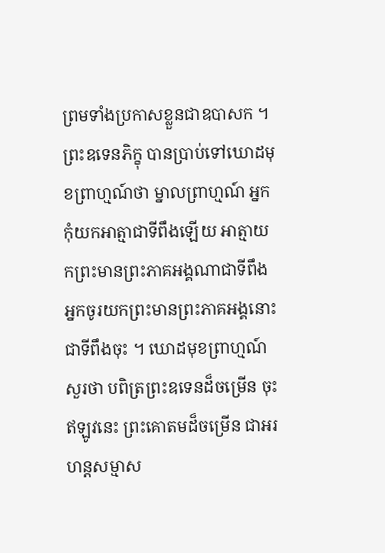ព្រមទាំងប្រកាសខ្លួនជាឧបាសក ។ ព្រះឧទេនភិក្ខុ បានប្រាប់ទៅឃោដមុខព្រាហ្មណ៍ថា ម្នាលព្រាហ្មណ៍ អ្នកកុំយកអាត្មាជាទីពឹងឡើយ អាត្មាយកព្រះមានព្រះភាគអង្គណាជាទីពឹង អ្នកចូរយកព្រះមានព្រះភាគអង្គនោះជាទីពឹងចុះ ។ ឃោដមុខព្រាហ្មណ៍សួរថា បពិត្រព្រះឧទេនដ៏ចម្រើន ចុះឥឡូវនេះ ព្រះគោតមដ៏ចម្រើន ជាអរហន្តសម្មាស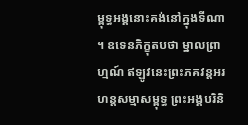ម្ពុទ្ធអង្គនោះគង់នៅក្នុងទីណា ។ ឧទេនភិក្ខុតបថា ម្នាលព្រាហ្មណ៍ ឥឡូវនេះព្រះភគវន្តអរហន្តសម្មាសម្ពុទ្ធ ព្រះអង្គបរិនិ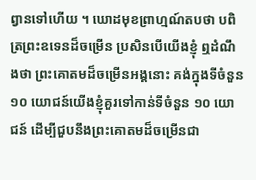ព្វានទៅហើយ ។ ឃោដមុខព្រាហ្មណ៍តបថា បពិត្រព្រះឧទេនដ៏ចម្រើន ប្រសិនបើយើងខ្ញុំ ឮដំណឹងថា ព្រះគោតមដ៏ចម្រើនអង្គនោះ គង់ក្នុងទីចំនួន ១០ យោជន៍យើងខ្ញុំគួរទៅកាន់ទីចំនួន ១០ យោជន៍ ដើម្បីជួបនឹងព្រះគោតមដ៏ចម្រើនជា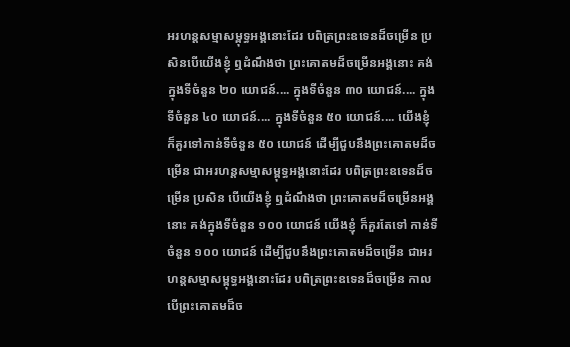អរហន្តសម្មាសម្ពុទ្ធអង្គនោះដែរ បពិត្រព្រះឧទេនដ៏ចម្រើន ប្រសិនបើយើងខ្ញុំ ឮដំណឹងថា ព្រះគោតមដ៏ចម្រើនអង្គនោះ គង់ក្នុងទីចំនួន ២០ យោជន៍.... ក្នុងទីចំនួន ៣០ យោជន៍.... ក្នុងទីចំនួន ៤០ យោជន៍.... ក្នុងទីចំនួន ៥០ យោជន៍.... យើងខ្ញុំ ក៏គួរទៅកាន់ទីចំនួន ៥០ យោជន៍ ដើម្បីជួបនឹងព្រះគោតមដ៏ចម្រើន ជាអរហន្តសម្មាសម្ពុទ្ធអង្គនោះដែរ បពិត្រព្រះឧទេនដ៏ចម្រើន ប្រសិន បើយើងខ្ញុំ ឮដំណឹងថា ព្រះគោតមដ៏ចម្រើនអង្គនោះ គង់ក្នុងទីចំនួន ១០០ យោជន៍ យើងខ្ញុំ ក៏គួរតែទៅ កាន់ទីចំនួន ១០០ យោជន៍ ដើម្បីជួបនឹងព្រះគោតមដ៏ចម្រើន ជាអរហន្តសម្មាសម្ពុទ្ធអង្គនោះដែរ បពិត្រព្រះឧទេនដ៏ចម្រើន កាលបើព្រះគោតមដ៏ច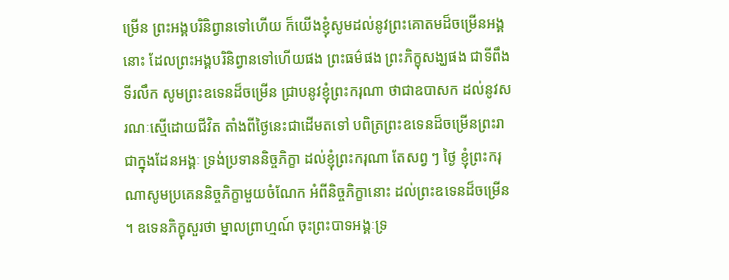ម្រើន ព្រះអង្គបរិនិព្វានទៅហើយ ក៏យើងខ្ញុំសូមដល់នូវព្រះគោតមដ៏ចម្រើនអង្គនោះ ដែលព្រះអង្គបរិនិព្វានទៅហើយផង ព្រះធម៌ផង ព្រះភិក្ខុសង្ឃផង ជាទីពឹងទីរលឹក សូមព្រះឧទេនដ៏ចម្រើន ជ្រាបនូវខ្ញុំព្រះករុណា ថាជាឧបាសក ដល់នូវសរណៈស្មើដោយជីវិត តាំងពីថ្ងៃនេះជាដើមតទៅ បពិត្រព្រះឧទេនដ៏ចម្រើនព្រះរាជាក្នុងដែនអង្គៈ ទ្រង់ប្រទាននិច្ចភិក្ខា ដល់ខ្ញុំព្រះករុណា តែសព្វ ៗ ថ្ងៃ ខ្ញុំព្រះករុណាសូមប្រគេននិច្ចភិក្ខាមួយចំណែក អំពីនិច្ចភិក្ខានោះ ដល់ព្រះឧទេនដ៏ចម្រើន ។ ឧទេនភិក្ខុសួរថា ម្នាលព្រាហ្មណ៍ ចុះព្រះបាទអង្គៈទ្រ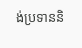ង់ប្រទាននិ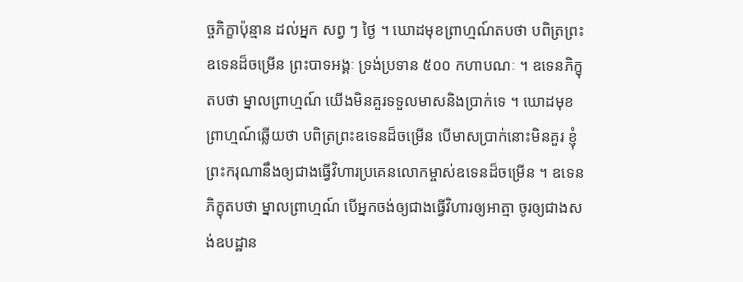ច្ចភិក្ខាប៉ុន្មាន ដល់អ្នក សព្វ ៗ ថ្ងៃ ។ ឃោដមុខព្រាហ្មណ៍តបថា បពិត្រព្រះឧទេនដ៏ចម្រើន ព្រះបាទអង្គៈ ទ្រង់ប្រទាន ៥០០ កហាបណៈ ។ ឧទេនភិក្ខុតបថា ម្នាលព្រាហ្មណ៍ យើងមិនគួរទទួលមាសនិងប្រាក់ទេ ។ ឃោដមុខព្រាហ្មណ៍ឆ្លើយថា បពិត្រព្រះឧទេនដ៏ចម្រើន បើមាសប្រាក់នោះមិនគួរ ខ្ញុំព្រះករុណានឹងឲ្យជាងធ្វើវិហារប្រគេនលោកម្ចាស់ឧទេនដ៏ចម្រើន ។ ឧទេនភិក្ខុតបថា ម្នាលព្រាហ្មណ៍ បើអ្នកចង់ឲ្យជាងធ្វើវិហារឲ្យអាត្មា ចូរឲ្យជាងសង់ឧបដ្ឋាន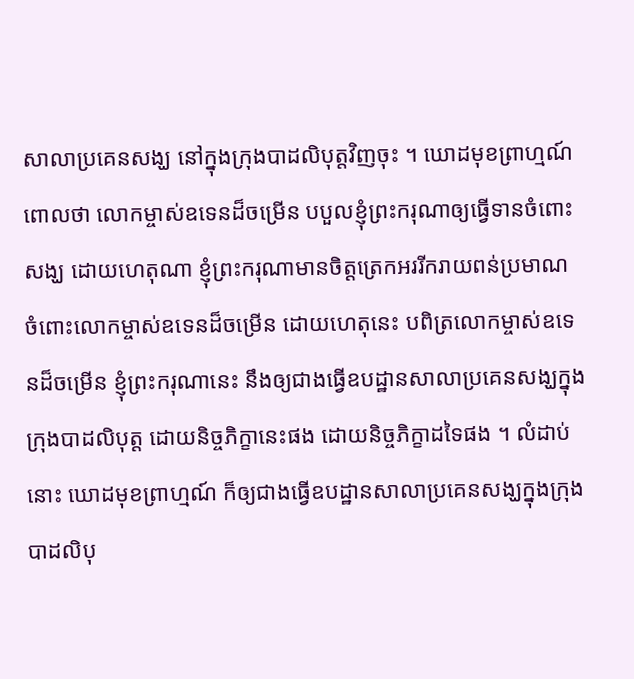សាលាប្រគេនសង្ឃ នៅក្នុងក្រុងបាដលិបុត្តវិញចុះ ។ ឃោដមុខព្រាហ្មណ៍ពោលថា លោកម្ចាស់ឧទេនដ៏ចម្រើន បបួលខ្ញុំព្រះករុណាឲ្យធ្វើទានចំពោះសង្ឃ ដោយហេតុណា ខ្ញុំព្រះករុណាមានចិត្តត្រេកអររីករាយពន់ប្រមាណ ចំពោះលោកម្ចាស់ឧទេនដ៏ចម្រើន ដោយហេតុនេះ បពិត្រលោកម្ចាស់ឧទេនដ៏ចម្រើន ខ្ញុំព្រះករុណានេះ នឹងឲ្យជាងធ្វើឧបដ្ឋានសាលាប្រគេនសង្ឃក្នុងក្រុងបាដលិបុត្ត ដោយនិច្ចភិក្ខានេះផង ដោយនិច្ចភិក្ខាដទៃផង ។ លំដាប់នោះ ឃោដមុខព្រាហ្មណ៍ ក៏ឲ្យជាងធ្វើឧបដ្ឋានសាលាប្រគេនសង្ឃក្នុងក្រុងបាដលិបុ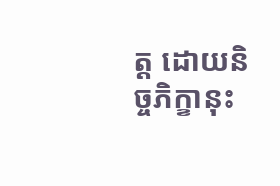ត្ត ដោយនិច្ចភិក្ខានុះ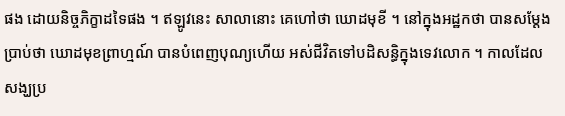ផង ដោយនិច្ចភិក្ខាដទៃផង ។ ឥឡូវនេះ សាលានោះ គេហៅថា ឃោដមុខី ។ នៅក្នុងអដ្ឋកថា បានសម្ដែងប្រាប់ថា ឃោដមុខព្រាហ្មណ៍ បានបំពេញបុណ្យហើយ អស់ជីវិតទៅបដិសន្ធិក្នុងទេវលោក ។ កាលដែលសង្ឃប្រ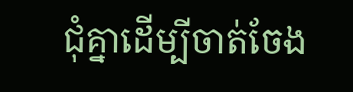ជុំគ្នាដើម្បីចាត់ចែង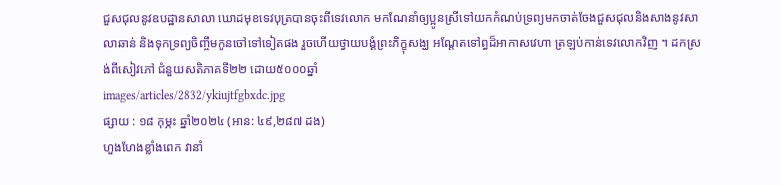ជួសជុលនូវឧបដ្ឋានសាលា ឃោដមុខទេវបុត្របានចុះពីទេវលោក មកណែនាំឲ្យប្អូនស្រីទៅយកកំណប់ទ្រព្យមកចាត់ចែងជួសជុលនិងសាងនូវសាលាឆាន់ និងទុកទ្រព្យចិញ្ចឹមកូនចៅទៅទៀតផង រួចហើយថ្វាយបង្គំព្រះភិក្ខុសង្ឃ អណ្ដែតទៅព្ធដ៏អាកាសវេហា ត្រឡប់កាន់ទេវលោកវិញ ។ ដកស្រង់ពីសៀវភៅ ជំនួយសតិភាគទី២២ ដោយ៥០០០ឆ្នាំ
images/articles/2832/ykiujtfgbxdc.jpg
ផ្សាយ : ១៨ កុម្ភះ ឆ្នាំ២០២៤ (អាន: ៤៩,២៨៧ ដង)
ហួងហែងខ្លាំងពេក វានាំ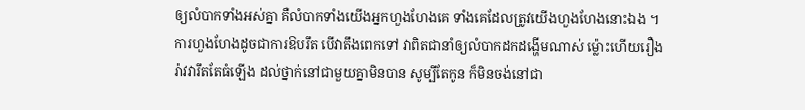ឲ្យលំបាកទាំងអស់គ្នា គឺលំបាកទាំងយើងអ្នកហួងហែងគេ ទាំងគេដែលត្រូវយើងហួងហែងនោះឯង ។ ការហួងហែងដូចជាការឱបរឹត បើវាតឹងពេកទៅ វាពិតជានាំឲ្យលំបាកដកដង្ហើមណាស់ ម្ល៉ោះហើយរឿងរ៉ាវវារឹតតែធំឡើង ដល់ថ្នាក់នៅជាមួយគ្នាមិនបាន សូម្បីតែកូន ក៏មិនចង់នៅជា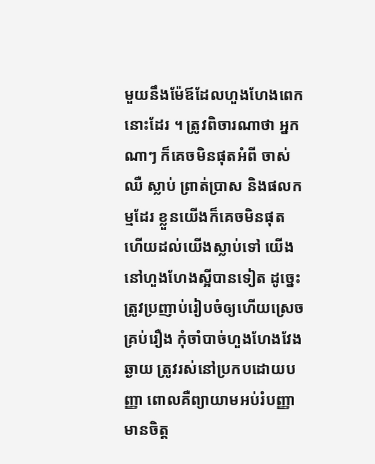មួយនឹងម៉ែឪដែលហួងហែងពេកនោះដែរ ។ ត្រូវពិចារណាថា អ្នកណាៗ ក៏គេចមិនផុតអំពី ចាស់ ឈឺ ស្លាប់ ព្រាត់ប្រាស និងផលកម្មដែរ ខ្លួនយើងក៏គេចមិនផុត ហើយដល់យើងស្លាប់ទៅ យើងនៅហួងហែងស្អីបានទៀត ដូច្នេះត្រូវប្រញាប់រៀបចំឲ្យហើយស្រេចគ្រប់រឿង កុំចាំបាច់ហួងហែងវែងឆ្ងាយ ត្រូវរស់នៅប្រកបដោយបញ្ញា ពោលគឺព្យាយាមអប់រំបញ្ញា មានចិត្ត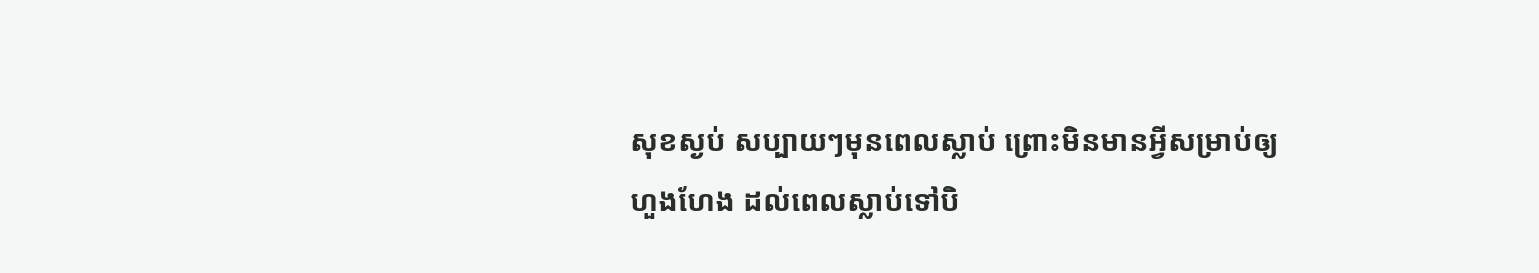សុខស្ងប់ សប្បាយៗមុនពេលស្លាប់ ព្រោះមិនមានអ្វីសម្រាប់ឲ្យហួងហែង ដល់ពេលស្លាប់ទៅបិ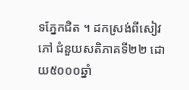ទភ្នែកជិត ។ ដកស្រង់ពីសៀវភៅ ជំនួយសតិភាគទី២២ ដោយ៥០០០ឆ្នាំ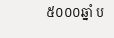៥០០០ឆ្នាំ ប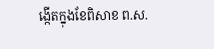ង្កើតក្នុងខែពិសាខ ព.ស.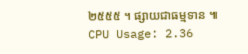២៥៥៥ ។ ផ្សាយជាធម្មទាន ៕
CPU Usage: 2.36